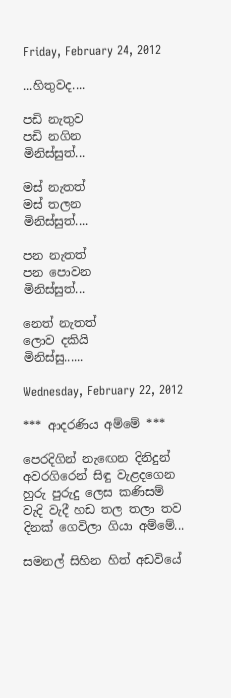Friday, February 24, 2012

...හිතුවද....

පඩි නැතුව
පඩි නගින
මිනිස්සුත්...

මස් නැතත්
මස් තලන
මිනිස්සුත්....

පන නැතත්
පන පොවන
මිනිස්සුත්...

නෙත් නැතත්
ලොව දකියි
මිනිස්සු......

Wednesday, February 22, 2012

*** ආදරණිය අම්මේ ***

පෙරදිගින් නැඟෙන දිනිදුන්
අවරගිරෙන් සිඳු වැළදගෙන
හුරු පුරුදු ලෙස කණිසම්
වැදි වැදී හඩ තල තලා තව
දිනක් ගෙවිලා ගියා අම්මේ...

සමනල් සිහින හිත් අඩවියේ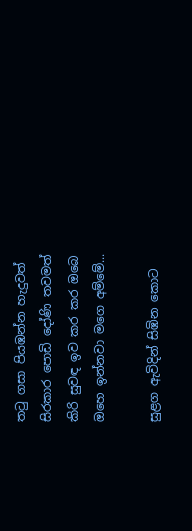තටු ගසා පියඹන්න හැදුවත්
සිරකාර පොඩි දෝණි තවමත්
කිරි සුවඳ ඉව කර කර ඔබෙ
ඔහෙ ඉන්නවා මගෙ අම්මේ...

සුළග ඇවිදින් සිඹින කොට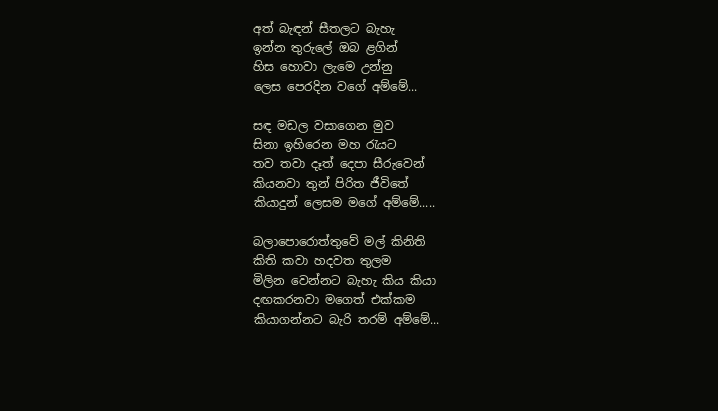අත් බැඳන් සීතලට බැහැ
ඉන්න තුරුලේ ඔබ ළගින්
හිස හොවා ලැමෙ උන්නු
ලෙස පෙරදින වගේ අම්මේ...

සඳ මඩල වසාගෙන මුව
සිනා ඉහිරෙන මහ රැයට
තව තවා දෑත් දෙපා සීරුවෙන්
කියනවා තුන් පිරිත ජීවිතේ
කියාදුන් ලෙසම මගේ අම්මේ.....

බලාපොරොත්තුවේ මල් කිනිති
කිති කවා හදවත තුලම
මිලින වෙන්නට බැහැ කිය කියා
දඟකරනවා මගෙත් එක්කම
කියාගන්නට බැරි තරම් අම්මේ...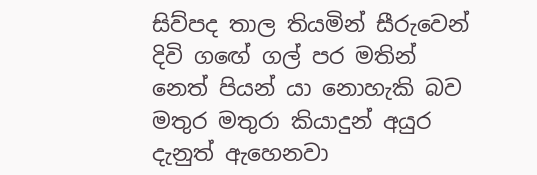සිව්පද තාල තියමින් සීරුවෙන්
දිවි ගඟේ ගල් පර මතින්
නෙත් පියන් යා නොහැකි බව
මතුර මතුරා කියාදුන් අයුර
දැනුත් ඇහෙනවා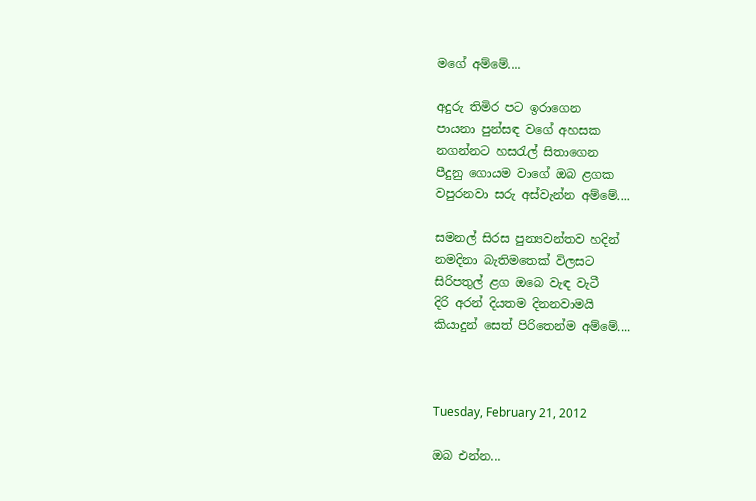මගේ අම්මේ....

අදුරු තිමිර පට ඉරාගෙන
පායනා පුන්සඳ වගේ අහසක
නගන්නට හසරැල් සිතාගෙන
පීදුනු ගොයම වාගේ ඔබ ළගක
වපුරනවා සරු අස්වැන්න අම්මේ....

සමනල් සිරස පුන්‍යවන්තව හදින්
නමදිනා බැතිමතෙක් විලසට
සිරිපතුල් ළග ඔබෙ වැඳ වැටී
දිරි අරන් දියතම දිනනවාමයි
කියාදුන් සෙත් පිරිතෙන්ම අම්මේ....



Tuesday, February 21, 2012

ඔබ එන්න...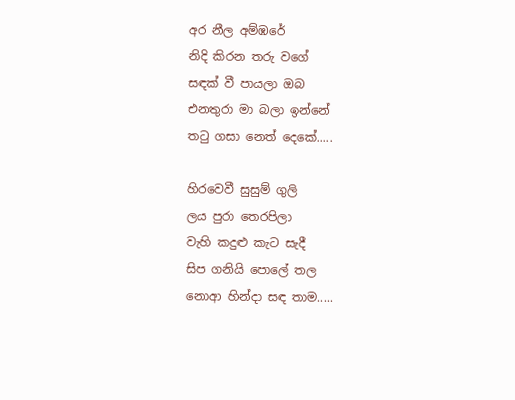අර නීල අම්ඹරේ
නිදි කිරන තරු වගේ
සඳක් වී පායලා ඔබ
එනතුරා මා බලා ඉන්නේ
තටු ගසා නෙත් දෙකේ.....

හිරවෙවී සුසුම් ගුලි
ලය පුරා තෙරපිලා
වැහි කදුළු කැට සැදී
සිප ගනියි පොලේ තල
නොආ හින්දා සඳ තාම.....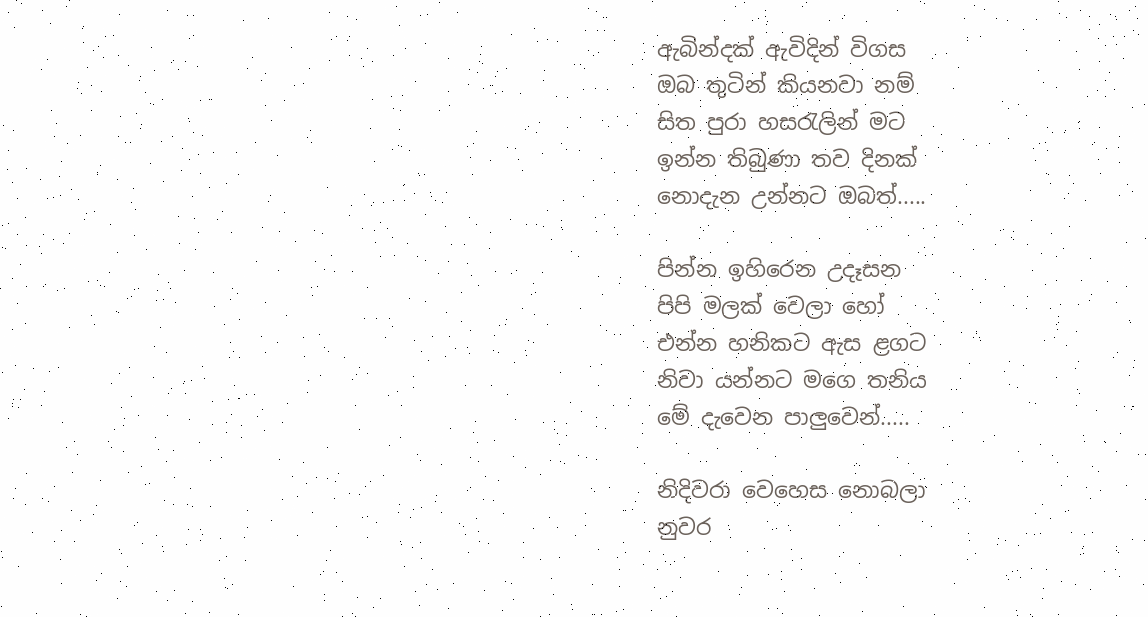ඇබින්දක් ඇවිදින් විගස
ඔබ තුටින් කියනවා නම්
සිත පුරා හසරැලින් මට
ඉන්න තිබුණා තව දිනක්
නොදැන උන්නට ඔබත්.....

පින්න ඉහිරෙන උදෑසන
පිපි මලක් වෙලා හෝ
එන්න හනිකට ඇස ළගට
නිවා යන්නට මගෙ තනිය
මේ දැවෙන පාලුවෙන්.....

නිදිවරා වෙහෙස නොබලා
නුවර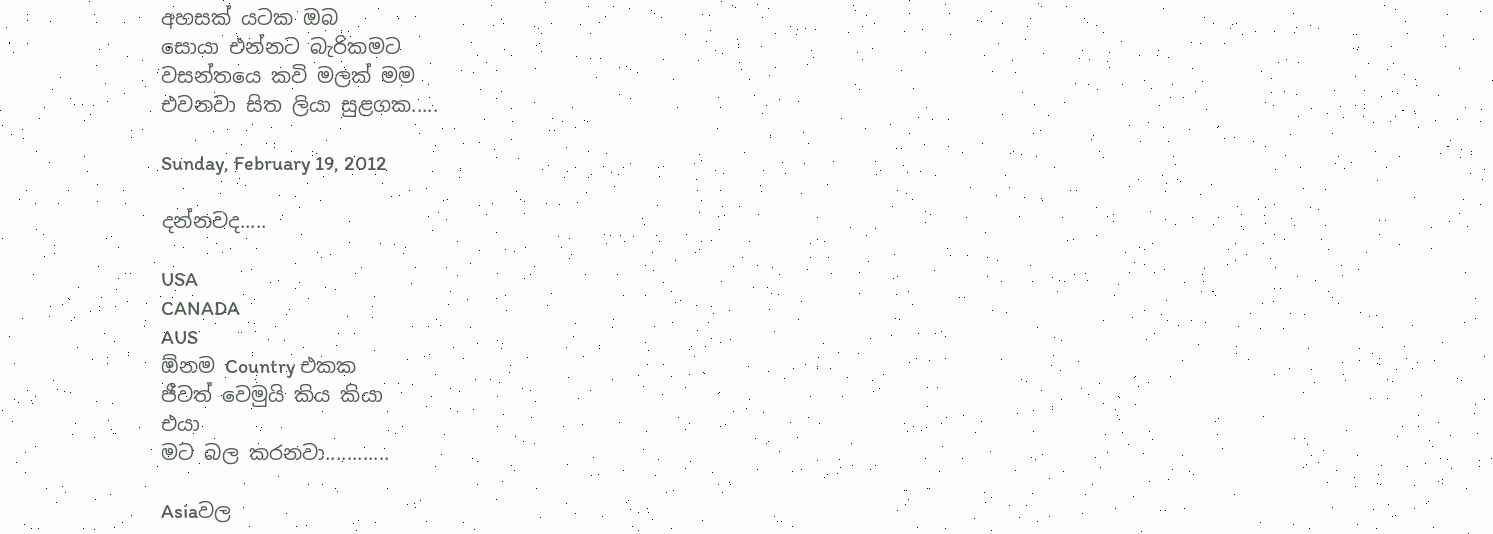අහසක් යටක ඔබ
සොයා එන්නට බැරිකමට
වසන්තයෙ කවි මලක් මම
එවනවා සිත ලියා සුළගක.....

Sunday, February 19, 2012

දන්නවද.....

USA
CANADA
AUS
ඕනම Country එකක
ජීවත් වෙමුයි කිය කියා
එයා
මට බල කරනවා............

Asiaවල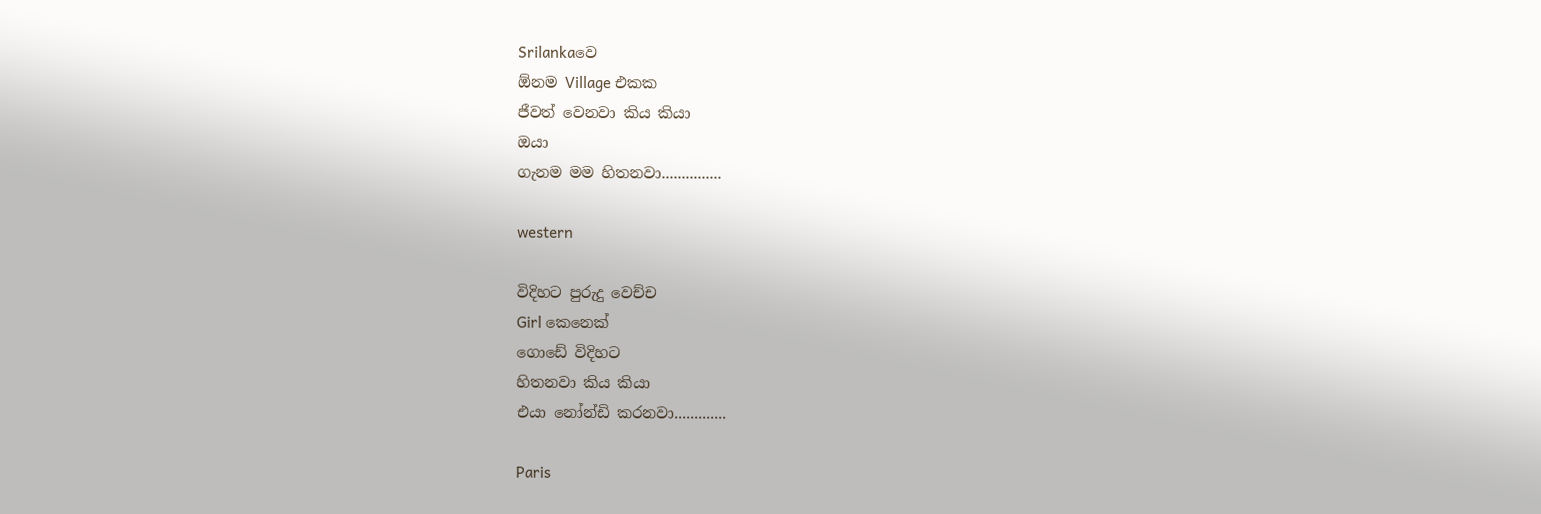Srilankaවෙ
ඕනම Village එකක
ජීවත් වෙනවා කිය කියා
ඔයා
ගැනම මම හිතනවා...............

western

විදිහට පුරුදු වෙච්ච
Girl කෙනෙක්
ගොඩේ විදිහට
හිතනවා කිය කියා
එයා නෝන්ඩි කරනවා.............

Paris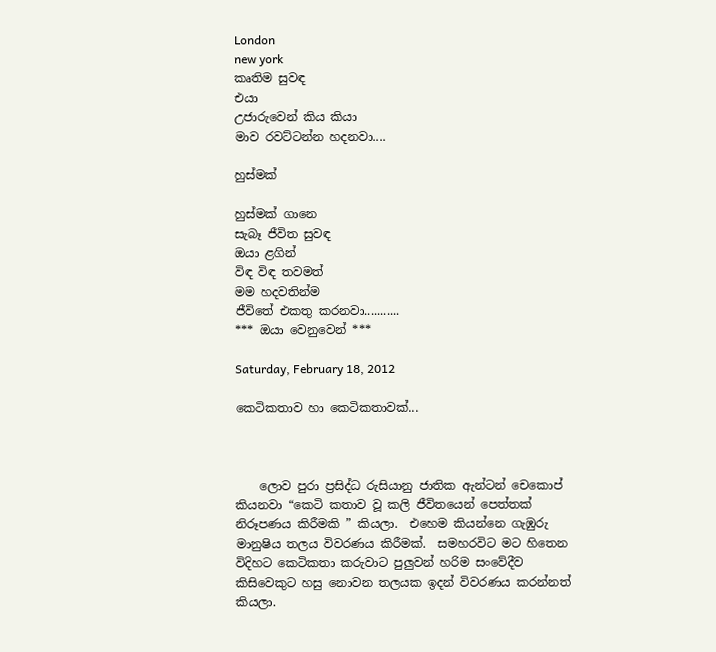London
new york
කෘතිම සුවඳ
එයා
උජාරුවෙන් කිය කියා
මාව රවට්ටන්න හදනවා....

හුස්මක්

හුස්මක් ගානෙ
සැබෑ ජීවිත සුවඳ
ඔයා ළගින්
විඳ විඳ තවමත්
මම හදවතින්ම
ජීවිතේ එකතු කරනවා...........
*** ඔයා වෙනුවෙන් ***

Saturday, February 18, 2012

කෙටිකතාව හා කෙටිකතාවක්...



    ලොව පුරා ප්‍රසිද්ධ රුසියානු ජාතික ඇන්ටන් චෙකොප් කියනවා “කෙටි කතාව වූ කලි ජීවිතයෙන් පෙත්තක් නිරූපණය කිරීමකි ” කියලා.  එහෙම කියන්නෙ ගැඹුරු මානුෂිය තලය විවරණය කිරීමක්.  සමහරවිට මට හිතෙන විදිහට කෙටිකතා කරුවාට පුලුවන් හරිම සංවේදීව කිසිවෙකුට හසු නොවන තලයක ඉදන් විවරණය කරන්නත් කියලා.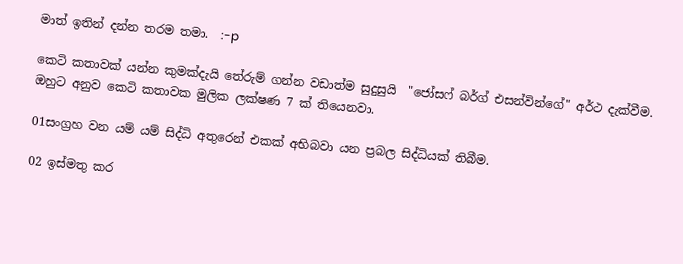මාත් ඉතින් දන්න තරම තමා.  :-p

කෙටි කතාවක් යන්න කුමක්දැයි තේරුම් ගන්න වඩාත්ම සුදුසුයි  "ජෝසෆ් බර්ග් එසන්වින්ගේ" අර්ථ දැක්වීම. ඔහුට අනුව කෙටි කතාවක මුලික ලක්ෂණ 7 ක් තියෙනවා.

01සංග්‍රහ වන යම් යම් සිද්ධි අතුරෙන් එකක් අභිබවා යන ප්‍රබල සිද්ධියක් තිබීම.

02 ඉස්මතු කර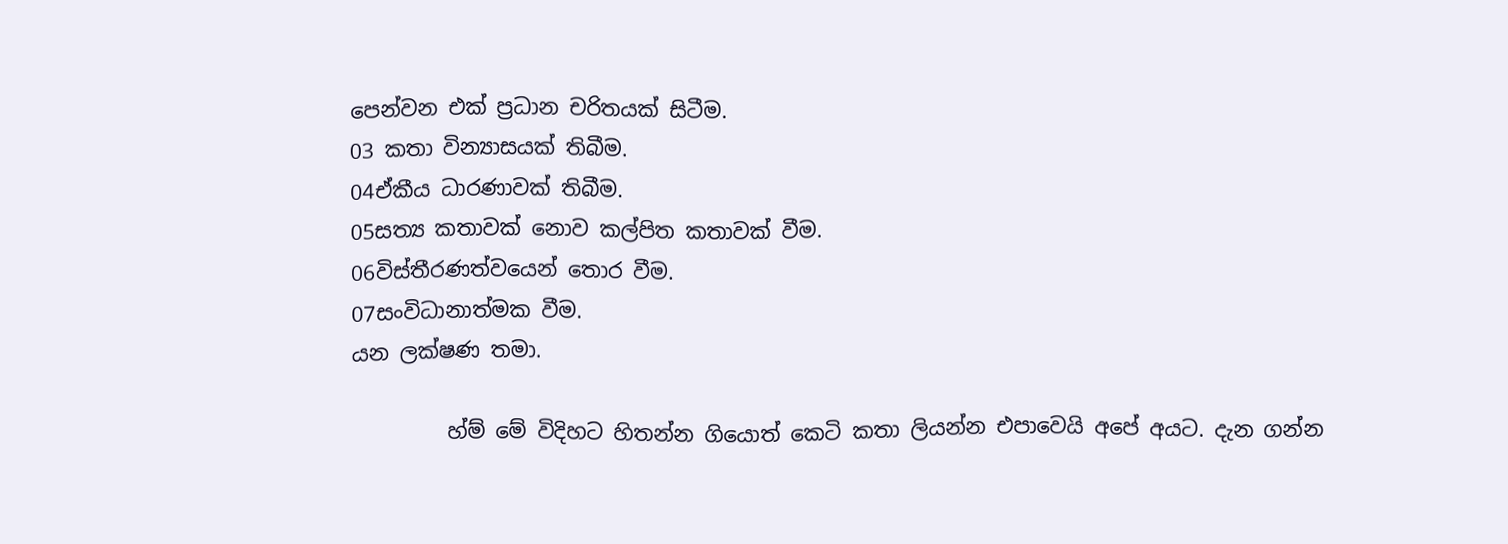පෙන්වන එක් ප්‍රධාන චරිතයක් සිටීම.
03 කතා වින්‍යාසයක් තිබීම.
04ඒකීය ධාරණාවක් තිබීම.
05සත්‍ය කතාවක් නොව කල්පිත කතාවක් වීම.
06විස්තීරණත්වයෙන් තොර වීම.
07සංවිධානාත්මක වීම.
යන ලක්ෂණ තමා.

         හ්ම් මේ විදිහට හිතන්න ගියොත් කෙටි කතා ලියන්න එපාවෙයි අපේ අයට. දැන ගන්න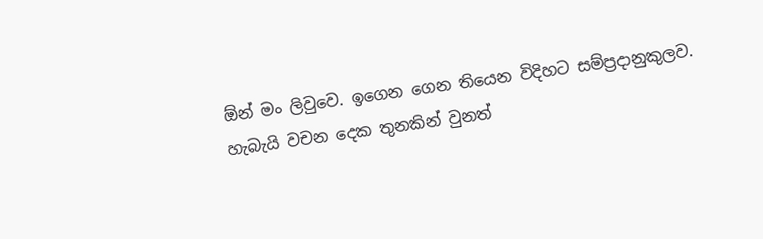ඕන් මං ලිවුවෙ. ඉගෙන ගෙන තියෙන විදිහට සම්ප්‍රදානුකුලව. හැබැයි වචන දෙක තුනකින් වුනත්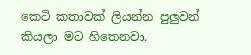කෙටි කතාවක් ලියන්න පුලුවන් කියලා මට හිතෙනවා.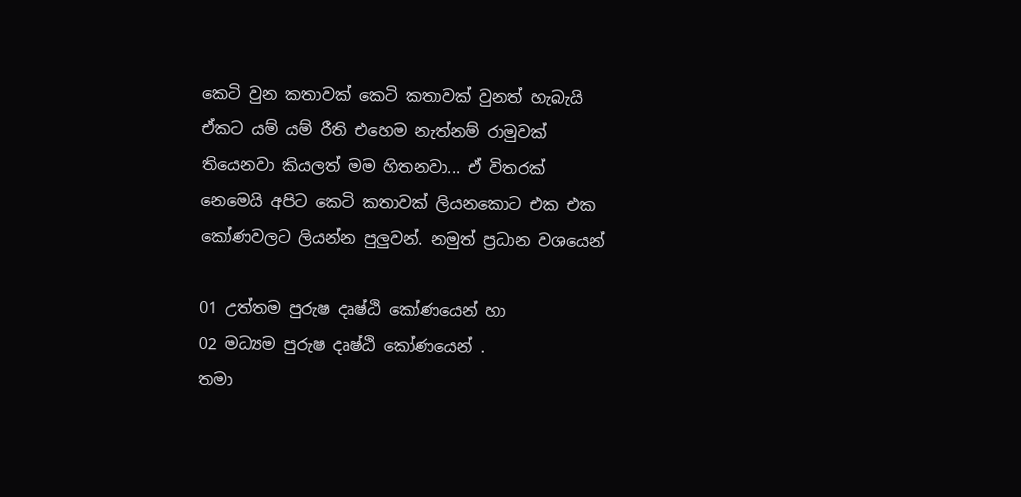කෙටි වුන කතාවක් කෙටි කතාවක් වුනත් හැබැයි ඒකට යම් යම් රීති එහෙම නැත්නම් රාමුවක් තියෙනවා කියලත් මම හිතනවා... ඒ විතරක් නෙමෙයි අපිට කෙටි කතාවක් ලියනකොට එක එක කෝණවලට ලියන්න පුලුවන්. නමුත් ප්‍රධාන වශයෙන්

01 උත්තම පුරුෂ දෘෂ්ඨි කෝණයෙන් හා
02 මධ්‍යම පුරුෂ දෘෂ්ඨි කෝණයෙන් .
තමා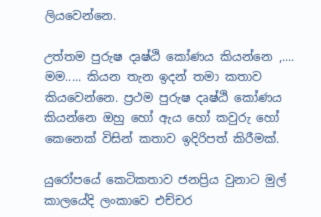ලියවෙන්නෙ.

උත්තම පුරුෂ දෘෂ්ඨි කෝණය කියන්නෙ ,.... මම..... කියන තැන ඉදන් තමා කතාව කියවෙන්නෙ. ප්‍රථම පුරුෂ දෘෂ්ඨි කෝණය කියන්නෙ ඔහු හෝ ඇය හෝ කවුරු හෝ කෙනෙක් විසින් කතාව ඉදිරිපත් කිරීමක්.

යුරෝපයේ කෙටිකතාව ජනප්‍රිය වුනාට මුල් කාලයේදි ලංකාවෙ එච්චර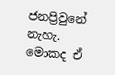ජනප්‍රිවුනේ නැහැ. මොකද ඒ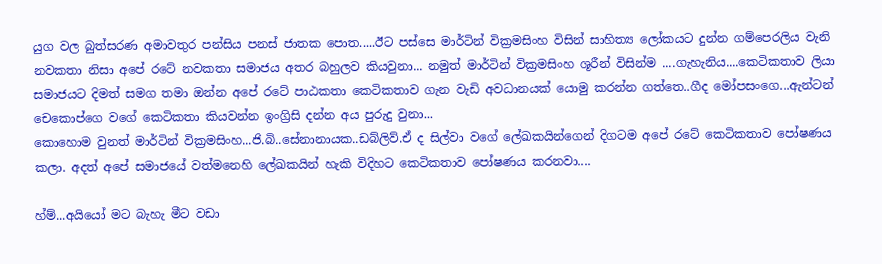යුග වල බුත්සරණ අමාවතුර පන්සිය පනස් ජාතක පොත.....ඊට පස්සෙ මාර්ටින් වික්‍රමසිංහ විසින් සාහිත්‍ය ලෝකයට දුන්න ගම්පෙරලිය වැනි නවකතා නිසා අපේ රටේ නවකතා සමාජය අතර බහුලව කියවුනා... නමුත් මාර්ටින් වික්‍රමසිංහ ශූරීන් විසින්ම ....ගැහැනිය....කෙටිකතාව ලියා සමාජයට දිමත් සමග තමා ඔන්න අපේ රටේ පාඨකතා කෙටිකතාව ගැන වැඩි අවධානයක් යොමු කරන්න ගත්තෙ..ගීද මෝපසංගෙ...ඇන්ටන් චෙකොප්ගෙ වගේ කෙටිකතා කියවන්න ඉංග්‍රිසි දන්න අය පුරුදු වුනා...
කොහොම වුනත් මාර්ටින් වික්‍රමසිංහ...ජි.බි..සේනානායක..ඩබ්ලිව්.ඒ ද සිල්වා වගේ ලේඛකයින්ගෙන් දිගටම අපේ රටේ කෙටිකතාව පෝෂණය කලා. අදත් අපේ සමාජයේ වත්මනෙහි ලේඛකයින් හැකි විදිහට කෙටිකතාව පෝෂණය කරනවා....

හ්ම්...අයියෝ මට බැහැ මීට වඩා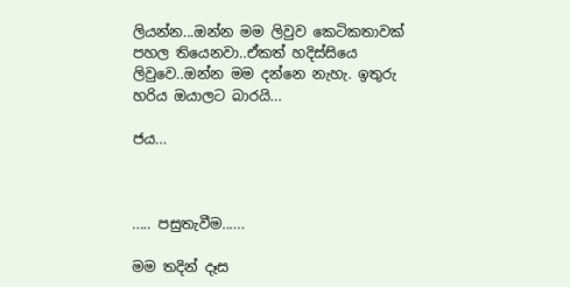ලියන්න...ඔන්න මම ලිවුව කෙටිකතාවක් පහල තියෙනවා..ඒකත් හදිස්සියෙ ලිවුවෙ..ඔන්න මම දන්නෙ නැහැ. ඉතුරු හරිය ඔයාලට බාරයි...

ජය...



..... පසුතැවීම......

මම තදින් දෑස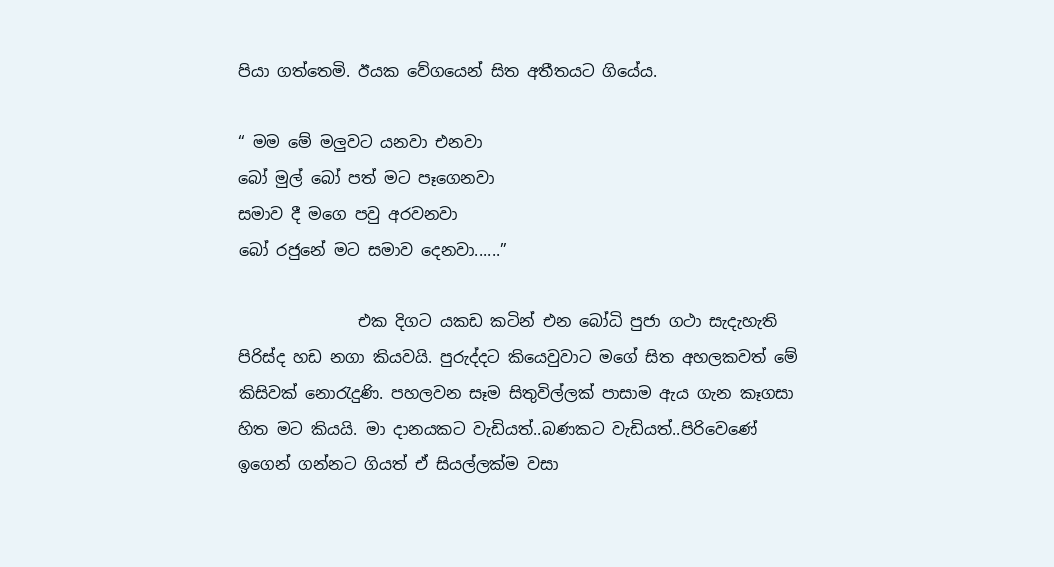පියා ගත්තෙමි. ඊයක වේගයෙන් සිත අතීතයට ගියේය.

“ මම මේ මලුවට යනවා එනවා
බෝ මුල් බෝ පත් මට පෑගෙනවා
සමාව දී මගෙ පවු අරවනවා
බෝ රජුනේ මට සමාව දෙනවා......”

               එක දිගට යකඩ කටින් එන බෝධි පුජා ගථා සැදැහැති පිරිස්ද හඩ නගා කියවයි. පුරුද්දට කියෙවුවාට මගේ සිත අහලකවත් මේ කිසිවක් නොරැදුණි. පහලවන සෑම සිතුවිල්ලක් පාසාම ඇය ගැන කෑගසා හිත මට කියයි. මා දානයකට වැඩියත්..බණකට වැඩියත්..පිරිවෙණේ ඉගෙන් ගන්නට ගියත් ඒ සියල්ලක්ම වසා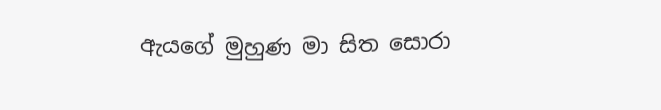ඇයගේ මුහුණ මා සිත සොරා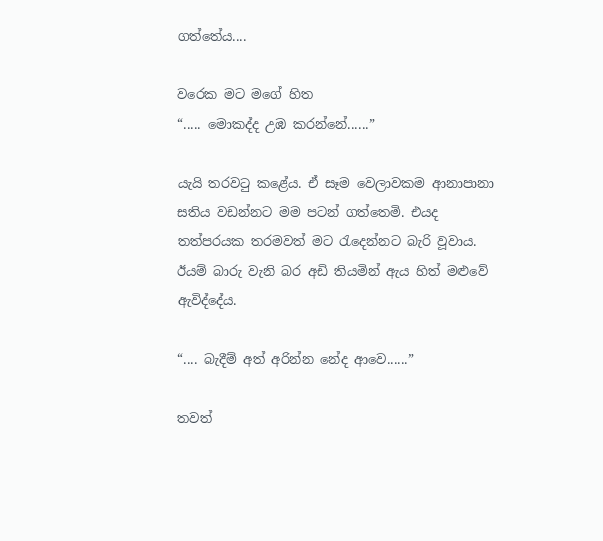ගත්තේය....

වරෙක මට මගේ හිත
“..... මොකද්ද උඹ කරන්නේ......”

යැයි තරවටු කළේය. ඒ සෑම වෙලාවකම ආනාපානා සතිය වඩන්නට මම පටන් ගත්තෙමි. එයද තත්පරයක තරමවත් මට රැදෙන්නට බැරි වූවාය. ඊයම් බාරු වැනි බර අඩි තියමින් ඇය හිත් මළුවේ ඇවිද්දේය.

“.... බැදීම් අත් අරින්න නේද ආවෙ......”

තවත්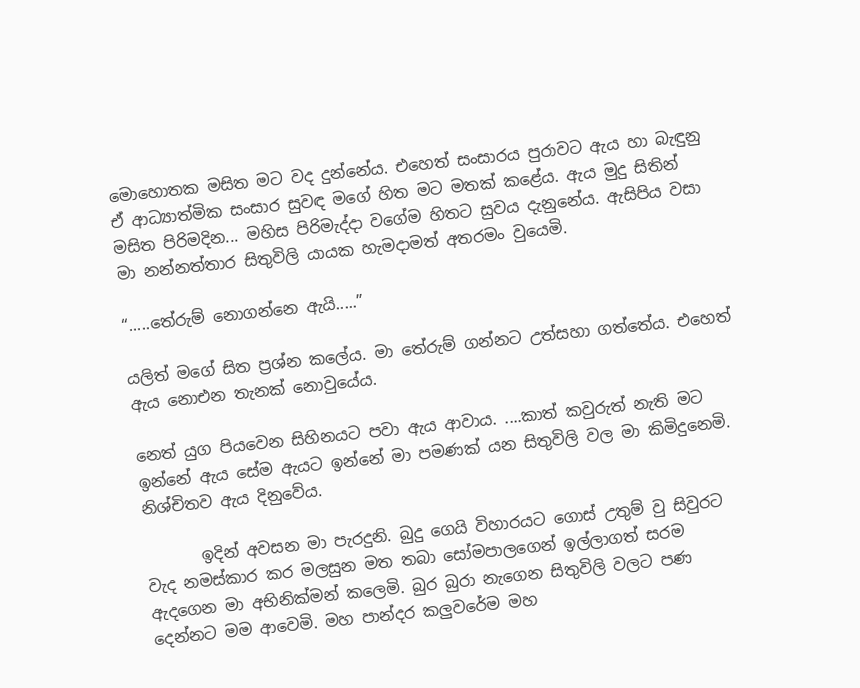මොහොතක මසිත මට වද දුන්නේය. එහෙත් සංසාරය පුරාවට ඇය හා බැඳුනු ඒ ආධ්‍යාත්මික සංසාර සුවඳ මගේ හිත මට මතක් කළේය. ඇය මුදු සිතින් මසිත පිරිමදින... මහිස පිරිමැද්දා වගේම හිතට සුවය දැනුනේය. ඇසිපිය වසා මා නන්නත්තාර සිතුවිලි යායක හැමදාමත් අතරමං වුයෙමි.

“.....තේරුම් නොගන්නෙ ඇයි.....”

යලිත් මගේ සිත ප්‍රශ්න කලේය. මා තේරුම් ගන්නට උත්සහා ගත්තේය. එහෙත් ඇය නොඑන තැනක් නොවුයේය.

නෙත් යුග පියවෙන සිහිනයට පවා ඇය ආවාය. ....කාත් කවුරුත් නැති මට ඉන්නේ ඇය සේම ඇයට ඉන්නේ මා පමණක් යන සිතුවිලි වල මා කිමිදුනෙමි. නිශ්චිතව ඇය දිනුවේය.

       ඉදින් අවසන මා පැරදුනි. බුදු ගෙයි විහාරයට ගොස් උතුම් වු සිවුරට වැද නමස්කාර කර මලසුන මත තබා සෝමපාලගෙන් ඉල්ලාගත් සරම ඇදගෙන මා අභිනික්මන් කලෙමි. බුර බුරා නැගෙන සිතුවිලි වලට පණ දෙන්නට මම ආවෙමි. මහ පාන්දර කලුවරේම මහ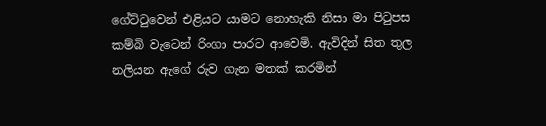ගේට්ටුවෙන් එළියට යාමට නොහැකි නිසා මා පිටුපස කම්බි වැටෙන් රිංගා පාරට ආවෙමි. ඇවිදින් සිත තුල නලියන ඇගේ රුව ගැන මතක් කරමින්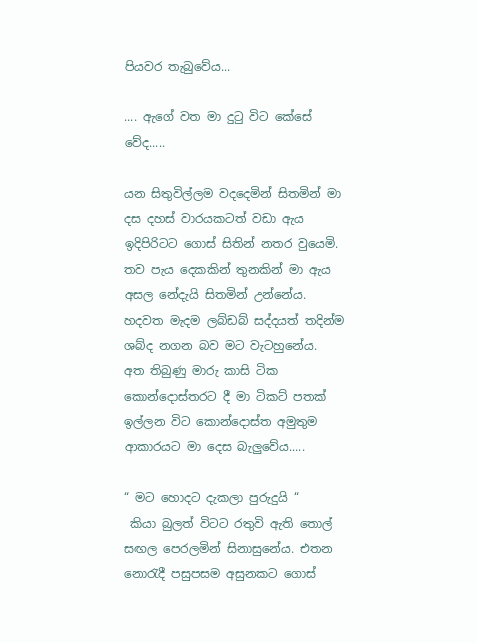පියවර තැබුවේය...

.... ඇගේ වත මා දුටු විට කේසේ වේද.....

යන සිතුවිල්ලම වදදෙමින් සිතමින් මා දස දහස් වාරයකටත් වඩා ඇය ඉදිපිරිටට ගොස් සිතින් නතර වුයෙමි. තව පැය දෙකකින් තුනකින් මා ඇය අසල නේදැයි සිතමින් උන්නේය. හදවත මැදම ලබ්ඩබ් සද්දයත් තදින්ම ශබ්ද නගන බව මට වැටහුනේය.  අත තිබුණු මාරු කාසි ටික කොන්දොස්තරට දී මා ටිකට් පතක් ඉල්ලන විට කොන්දොස්ත අමුතුම ආකාරයට මා දෙස බැලුවේය.....

“ මට හොදට දැකලා පුරුදුයි “
 කියා බුලත් විටට රතුවි ඇති තොල් සඟල පෙරලමින් සිනාසුනේය. එතන නොරැදී පසුපසම අසුනකට ගොස්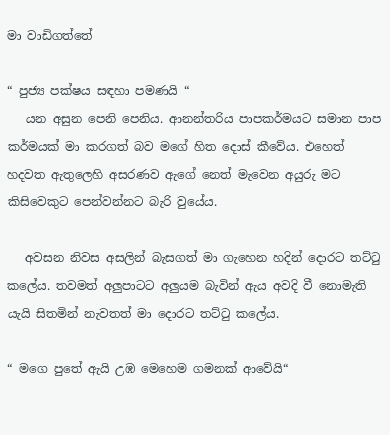මා වාඩිගත්තේ

“ පුජ්‍ය පක්ෂය සඳහා පමණයි “
   යන අසුන පෙනි පෙනිය. ආනන්තරිය පාපකර්මයට සමාන පාප කර්මයක් මා කරගත් බව මගේ හිත දොස් කීවේය. එහෙත් හදවත ඇතුලෙහි අසරණව ඇගේ නෙත් මැවෙන අයුරු මට කිසිවෙකුට පෙන්වන්නට බැරි වුයේය.

   අවසන නිවස අසලින් බැසගත් මා ගැහෙන හදින් දොරට තට්ටු කලේය. තවමත් අලුපාටට අලුයම බැවින් ඇය අවදි වී නොමැති යැයි සිතමින් නැවතත් මා දොරට තට්ටු කලේය.

“ මගෙ පුතේ ඇයි උඹ මෙහෙම ගමනක් ආවේයි“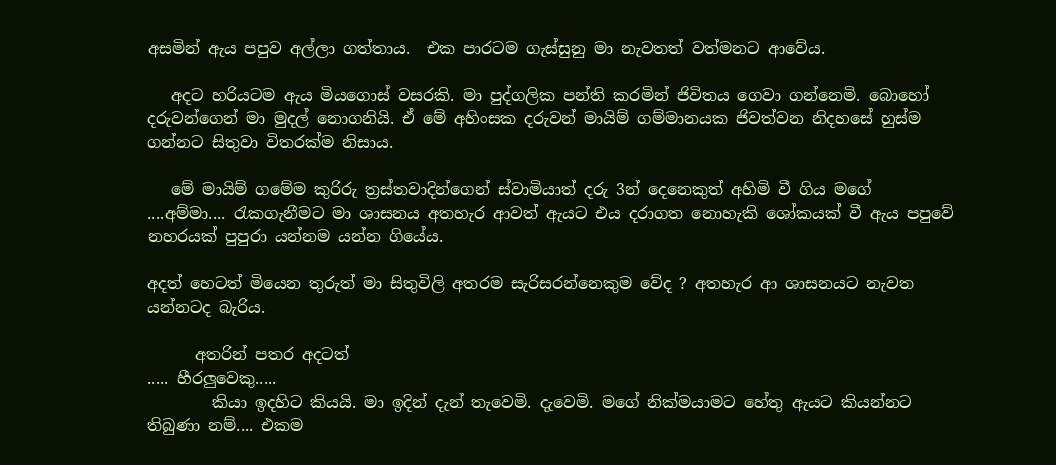අසමින් ඇය පපුව අල්ලා ගත්තාය.  එක පාරටම ගැස්සුනු මා නැවතත් වත්මනට ආවේය.

   අදට හරියටම ඇය මියගොස් වසරකි. මා පුද්ගලික පන්ති කරමින් ජිවිතය ගෙවා ගන්නෙමි. බොහෝ දරුවන්ගෙන් මා මුදල් නොගනියි. ඒ මේ අහිංසක දරුවන් මායිම් ගම්මානයක ජිවත්වන නිදහසේ හුස්ම ගන්නට සිතුවා විතරක්ම නිසාය.

   මේ මායිම් ගමේම කුරිරු ත්‍රස්තවාදින්ගෙන් ස්වාමියාත් දරු 3න් දෙනෙකුත් අහිමි වී ගිය මගේ  ....අම්මා.... රැකගැනීමට මා ශාසනය අතහැර ආවත් ඇයට එය දරාගත නොහැකි ශෝකයක් වී ඇය පපුවේ නහරයක් පුපුරා යන්නම යන්න ගියේය.

අදත් හෙටත් මියෙන තුරුත් මා සිතුවිලි අතරම සැරිසරන්නෙකුම වේද ? අතහැර ආ ශාසනයට නැවත යන්නටද බැරිය.

      අතරින් පතර අදටත්
..... හීරලුවෙකු.....
        කියා ඉදහිට කියයි. මා ඉදින් දැන් තැවෙමි. දැවෙමි. මගේ නික්මයාමට හේතු ඇයට කියන්නට තිබුණා නම්.... එකම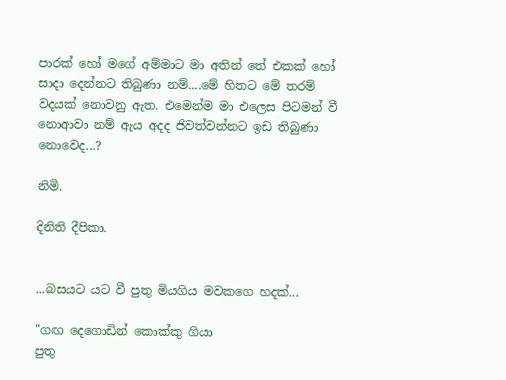පාරක් හෝ මගේ අම්මාට මා අතින් තේ එකක් හෝ සාදා දෙන්නට තිබුණා නම්....මේ හිතට මේ තරම් වදයක් නොවනු ඇත. එමෙන්ම මා එලෙස පිටමන් වී නොආවා නම් ඇය අදද ජිවත්වන්නට ඉඩ තිබුණා නොවෙද...?

නිමි.

දිනිති දීපිකා.


...බසයට යට වී පුතු මියගිය මවක‍ගෙ හදක්...

"ගඟ දෙගොඩින් කොක්කු ගියා
පුතු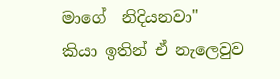මාගේ  නිදියනවා"
කියා ඉතින් ඒ නැලෙවුව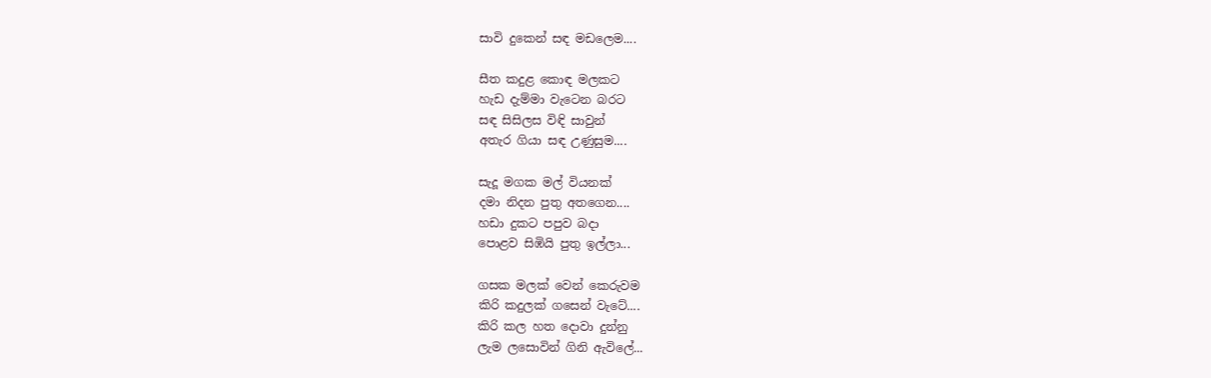සාවි දුකෙන් සඳ මඩලෙම....

සීත කදුළ කොඳ මලකට
හැඩ දැම්මා වැටෙන බරට
සඳ සිසිලස විඳි සාවුන්
අතැර ගියා සඳ උණුසුම....

සැදූ මගක මල් වියනක්
දමා නිදන පුතු අතගෙන....
හඩා දුකට පපුව බදා
පොළව සිඹියි පුතු ඉල්ලා...

ගසක මලක් වෙන් කෙරුවම
කිරි කදුලක් ගසෙන් වැටේ....
කිරි කල හත දොවා දුන්නු
ලැම ලසොවින් ගිනි ඇවිලේ...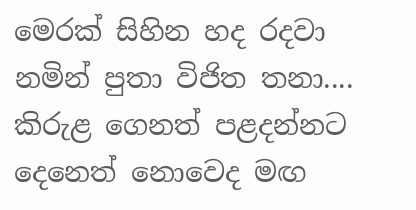මෙරක් සිහින හද රදවා
නමින් පුතා විජිත තනා....
කිරුළ ගෙනත් පළදන්නට
දෙනෙත් නොවෙද මඟ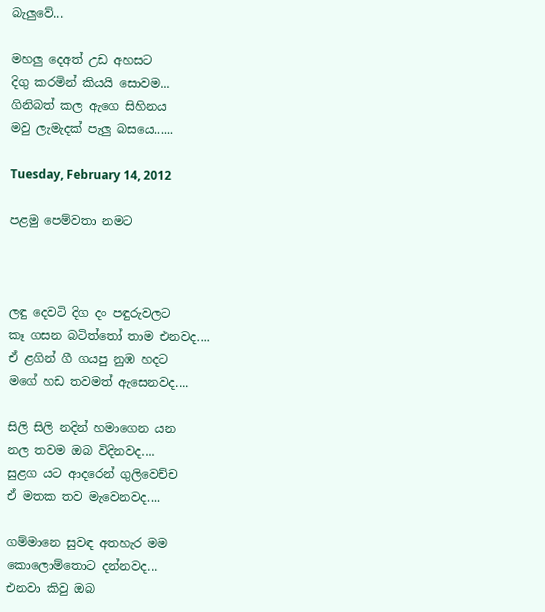බැලුවේ...

මහලු දෙඅත් උඩ අහසට
දිගු කරමින් කියයි සොවම...
ගිනිබත් කල ඇගෙ සිහිනය
මවු ලැමැදක් පැලු බසයෙ......

Tuesday, February 14, 2012

පළමු පෙම්වතා නමට



ලඳු දෙවටි දිග දං පඳුරුවලට
කෑ ගසන බටිත්තෝ තාම එනවද....
ඒ ළගින් ගී ගයපු නුඹ හදට
මගේ හඩ තවමත් ඇසෙනවද....

සිලි සිලි නදින් හමාගෙන යන
නල තවම ඔබ විදිනවද....
සුළග යට ආදරෙන් ගුලිවෙච්ච
ඒ මතක තව මැවෙනවද....

ගම්මානෙ සුවඳ අතහැර මම
කොලොම්තොට දන්නවද...
එනවා කිවු ඔබ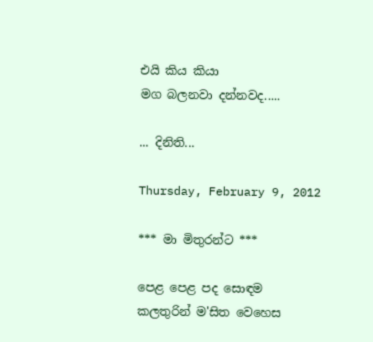එයි කිය කියා
මග බලනවා දන්නවද.....

... දිනිති...

Thursday, February 9, 2012

*** මා මිතුරන්ට ***

පෙළ පෙළ පද සොඳම
කලතුරින් ම'සිත වෙහෙස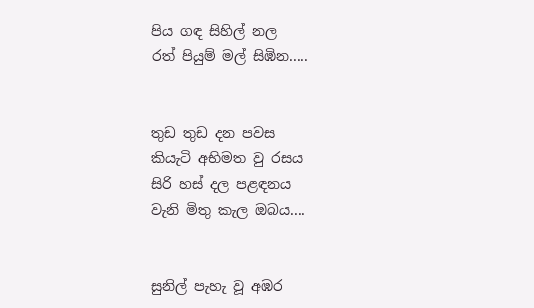පිය ගඳ සිහිල් නල
රත් පියුම් මල් සිඹින.....


තුඩ තුඩ දන පවස
කියැටි අභිමත වු රසය
සිරි හස් දල පළඳනය
වැනි මිතු කැල ඔබය....


සුනිල් පැහැ වූ අඹර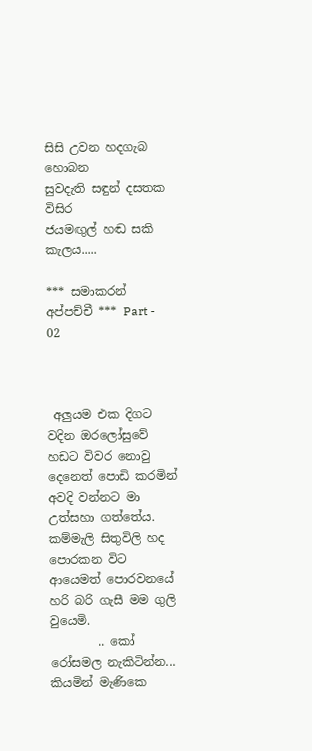සිසි උවන හදගැබ හොබන
සුවදැති සඳුන් දසතක විසිර
ජයමඟුල් හඬ සකි කැලය.....

*** සමාකරන් අප්පච්චී *** Part - 02



 අලුයම එක දිගට වදින ඔරලෝසුවේ හඩට විවර නොවු දෙනෙත් පොඩි කරමින් අවදි වන්නට මා උත්සහා ගත්තේය. කම්මැලි සිතුවිලි හද පොරකන විට ආයෙමත් පොරවනයේ හරි බරි ගැසී මම ගුලි වුයෙමි.
        .. කෝ රෝසමල නැකිටින්න... කියමින් මැණිකෙ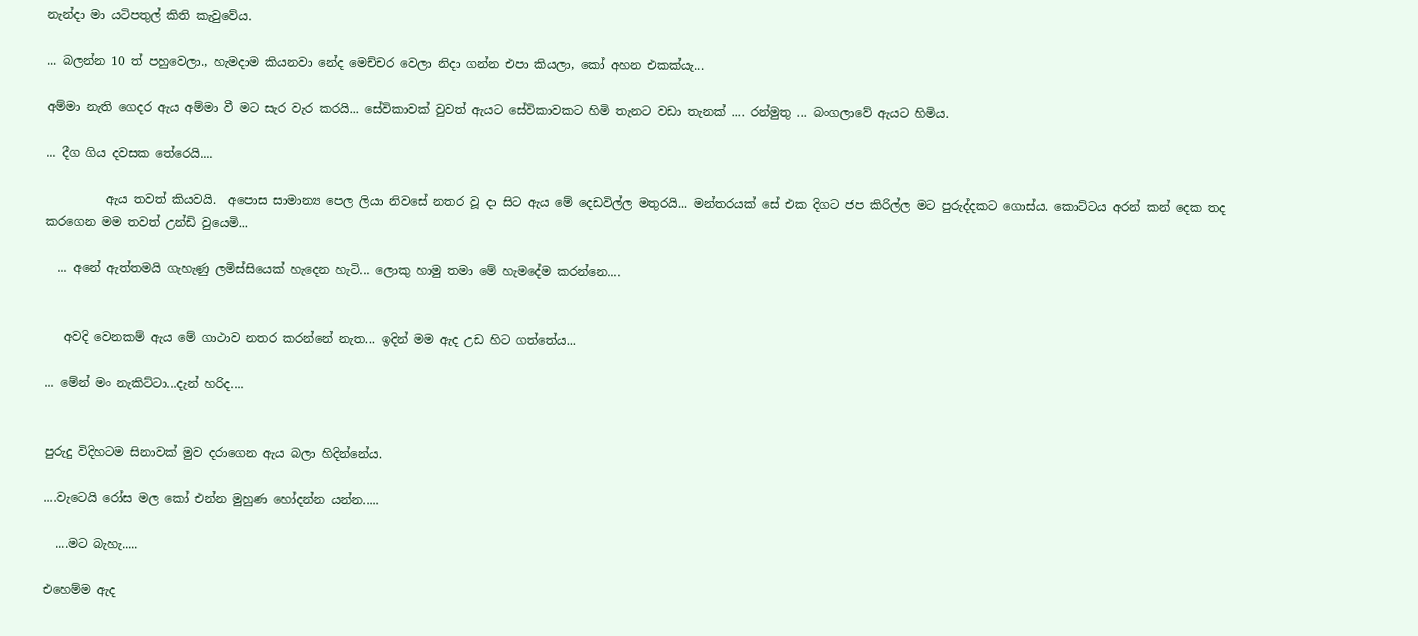නැන්දා මා යටිපතුල් කිති කැවුවේය.

... බලන්න 10 ත් පහුවෙලා., හැමදාම කියනවා නේද මෙච්චර වෙලා නිදා ගන්න එපා කියලා, කෝ අහන එකක්යැ...

අම්මා නැති ගෙදර ඇය අම්මා වී මට සැර වැර කරයි... සේවිකාවක් වුවත් ඇයට සේවිකාවකට හිමි තැනට වඩා තැනක් .... රන්මුතු ... බංගලාවේ ඇයට හිමිය.

... දීග ගිය දවසක තේරෙයි....

          ඇය තවත් කියවයි.  අපොස සාමාන්‍ය පෙල ලියා නිවසේ නතර වූ දා සිට ඇය මේ දෙඩවිල්ල මතුරයි... මන්තරයක් සේ එක දිගට ජප කිරිල්ල මට පුරුද්දකට ගොස්ය. කොට්ටය අරන් කන් දෙක තද කරගෙන මම තවත් උන්ඩි වුයෙමි...

  ... අනේ ඇත්තමයි ගැහැණු ලමිස්සියෙක් හැදෙන හැටි... ලොකු හාමු තමා මේ හැමදේම කරන්නෙ....


   අවදි වෙනකම් ඇය මේ ගාථාව නතර කරන්නේ නැත... ඉදින් මම ඇද උඩ හිට ගත්තේය...

... මේන් මං නැකිට්ටා...දැන් හරිද....


පුරුදු විදිහටම සිනාවක් මුව දරාගෙන ඇය බලා හිදින්නේය.

....වැටෙයි රෝස මල කෝ එන්න මුහුණ හෝදන්න යන්න.....

  ....මට බැහැ.....

එහෙම්ම ඇද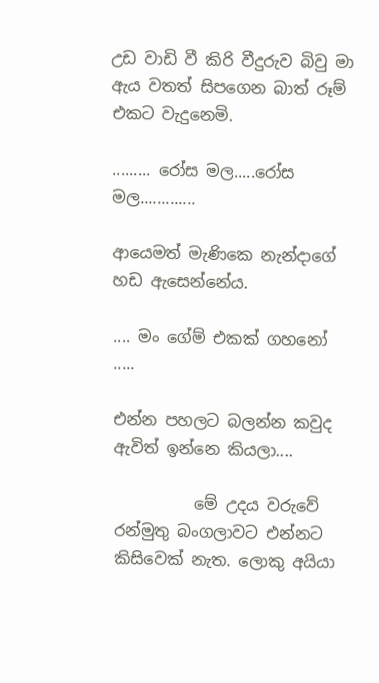උඩ වාඩි වී කිරි වීදුරුව බිවු මා ඇය වතත් සිපගෙන බාත් රූම් එකට වැදුනෙමි.

......... රෝස මල.....රෝස මල.............

ආයෙමත් මැණිකෙ නැන්දාගේ හඩ ඇසෙන්නේය.

.... මං ගේම් එකක් ගහනෝ .....

එන්න පහලට බලන්න කවුද ඇවිත් ඉන්නෙ කියලා....

          මේ උදය වරුවේ රන්මුතු බංගලාවට එන්නට කිසිවෙක් නැත. ලොකු අයියා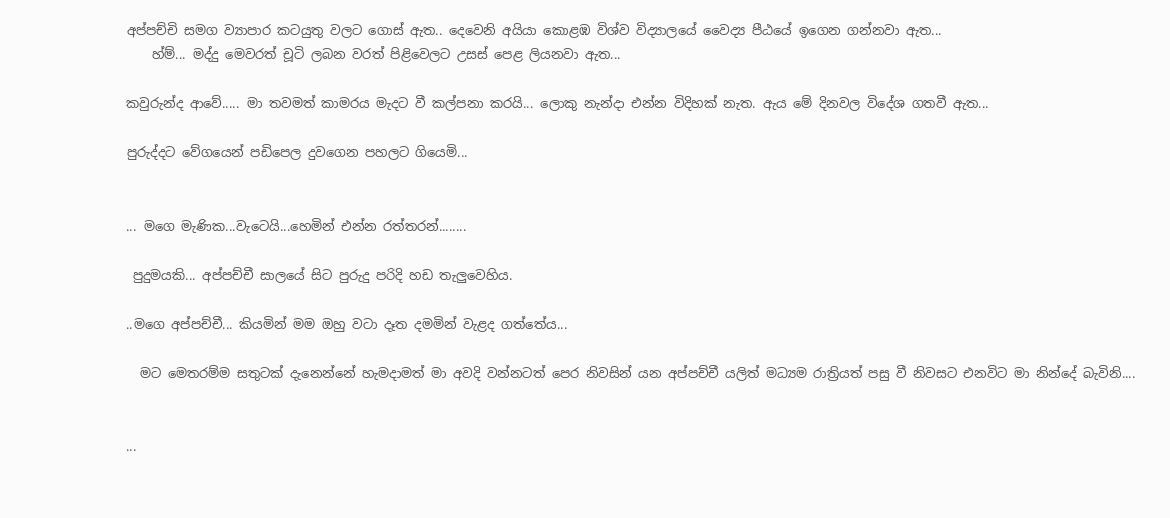අප්පච්චි සමග ව්‍යාපාර කටයුතු වලට ගොස් ඇත.. දෙවෙනි අයියා කොළඹ විශ්ව විද්‍යාලයේ වෛද්‍ය පීඨයේ ඉගෙන ගන්නවා ඇත...
    හ්ම්... මද්දු මෙවරත් චූටි ලබන වරත් පිළිවෙලට උසස් පෙළ ලියනවා ඇත...

කවුරුන්ද ආවේ..... මා තවමත් කාමරය මැදට වී කල්පනා කරයි... ලොකු නැන්දා එන්න විදිහක් නැත. ඇය මේ දිනවල විදේශ ගතවී ඇත...

පුරුද්දට වේගයෙන් පඩිපෙල දුවගෙන පහලට ගියෙමි...


... මගෙ මැණික...වැටෙයි...හෙමින් එන්න රත්තරන්........

 පුදුමයකි... අප්පච්චී සාලයේ සිට පුරුදු පරිදි හඩ තැලුවෙහිය.

..මගෙ අප්පච්චී... කියමින් මම ඔහු වටා දෑත දමමින් වැළද ගත්තේය...

  මට මෙතරම්ම සතුටක් දැනෙන්නේ හැමදාමත් මා අවදි වන්නටත් පෙර නිවසින් යන අප්පච්චී යලිත් මධ්‍යම රාත්‍රියත් පසු වී නිවසට එනවිට මා නින්දේ බැවිනි....


...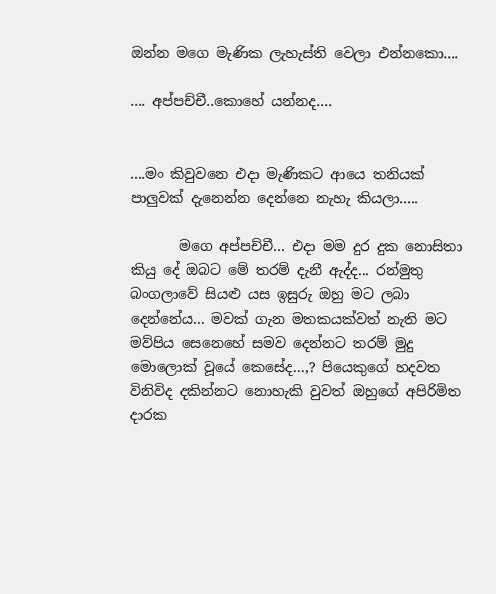ඔන්න මගෙ මැණික ලැහැස්ති වෙලා එන්නකො....

.... අප්පච්චී..කොහේ යන්නද....


....මං කිවුවනෙ එදා මැණිකට ආයෙ තනියක් පාලුවක් දැනෙන්න දෙන්නෙ නැහැ කියලා.....

       මගෙ අප්පච්චී... එදා මම දුර දුක නොසිතා කියු දේ ඔබට මේ තරම් දැනී ඇද්ද... රන්මුතු බංගලාවේ සියළු යස ඉසුරු ඔහු මට ලබා දෙන්නේය... මවක් ගැන මතකයක්වත් නැති මට මව්පිය සෙනෙහේ සමව දෙන්නට තරම් මුදු මොලොක් වූයේ කෙසේද...,? පියෙකුගේ හදවත විනිවිද දකින්නට නොහැකි වුවත් ඔහුගේ අපිරිමිත දාරක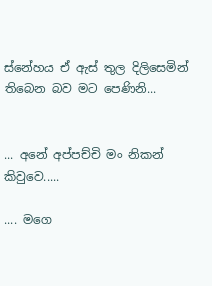ස්නේහය ඒ ඇස් තුල දිලිසෙමින් තිබෙන බව මට පෙණිනි...


... අනේ අප්පච්චි මං නිකන් කිවුවෙ.....

.... මගෙ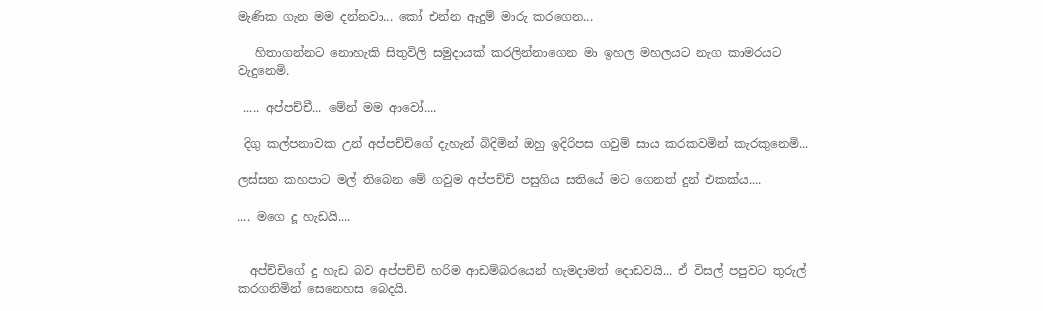මැණික ගැන මම දන්නවා... කෝ එන්න ඇදුම් මාරු කරගෙන...

   හිතාගන්නට නොහැකි සිතුවිලි සමුදායක් කරලින්නාගෙන මා ඉහල මහලයට නැග කාමරයට වැදුනෙමි.

 ..... අප්පච්චී... මේන් මම ආවෝ....

 දිගු කල්පනාවක උන් අප්පච්චිගේ දැහැන් බිදිමින් ඔහු ඉදිරිපස ගවුම් සාය කරකවමින් කැරකුනෙමි...

ලස්සන කහපාට මල් තිබෙන මේ ගවුම අප්පච්චි පසුගිය සතියේ මට ගෙනත් දුන් එකක්ය....

.... මගෙ දූ හැඩයි....


  අප්ච්චිගේ දු හැඩ බව අප්පච්චි හරිම ආඩම්බරයෙන් හැමදාමත් දොඩවයි... ඒ විසල් පපුවට තුරුල් කරගනිමින් සෙනෙහස බෙදයි.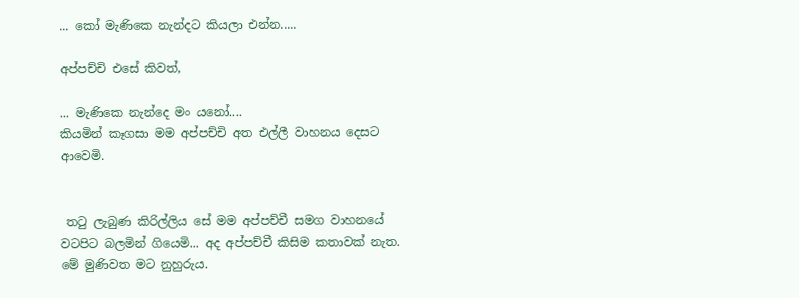... කෝ මැණිකෙ නැන්දට කියලා එන්න.....

අප්පච්චි එසේ කිවත්,

... මැණිකෙ නැන්දෙ මං යනෝ....
කියමින් කෑගසා මම අප්පච්චි අත එල්ලී වාහනය දෙසට ආවෙමි.


 තටු ලැබුණ කිරිල්ලිය සේ මම අප්පච්චී සමග වාහනයේ වටපිට බලමින් ගියෙමි... අද අප්පච්චී කිසිම කතාවක් නැත. මේ මුණිවත මට නුහුරුය.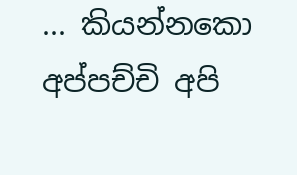... කියන්නකො අප්පච්චි අපි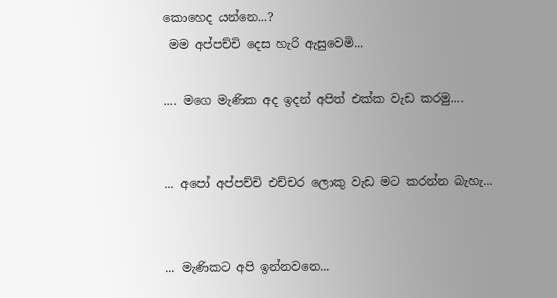කොහෙද යන්නෙ...?
 මම අප්පච්චි දෙස හැරි ඇසුවෙමි...

.... මගෙ මැණික අද ඉදන් අපිත් එක්ක වැඩ කරමු....


... අපෝ අප්පච්චි එච්චර ලොකු වැඩ මට කරන්න බැහැ...


... මැණිකට අපි ඉන්නවනෙ...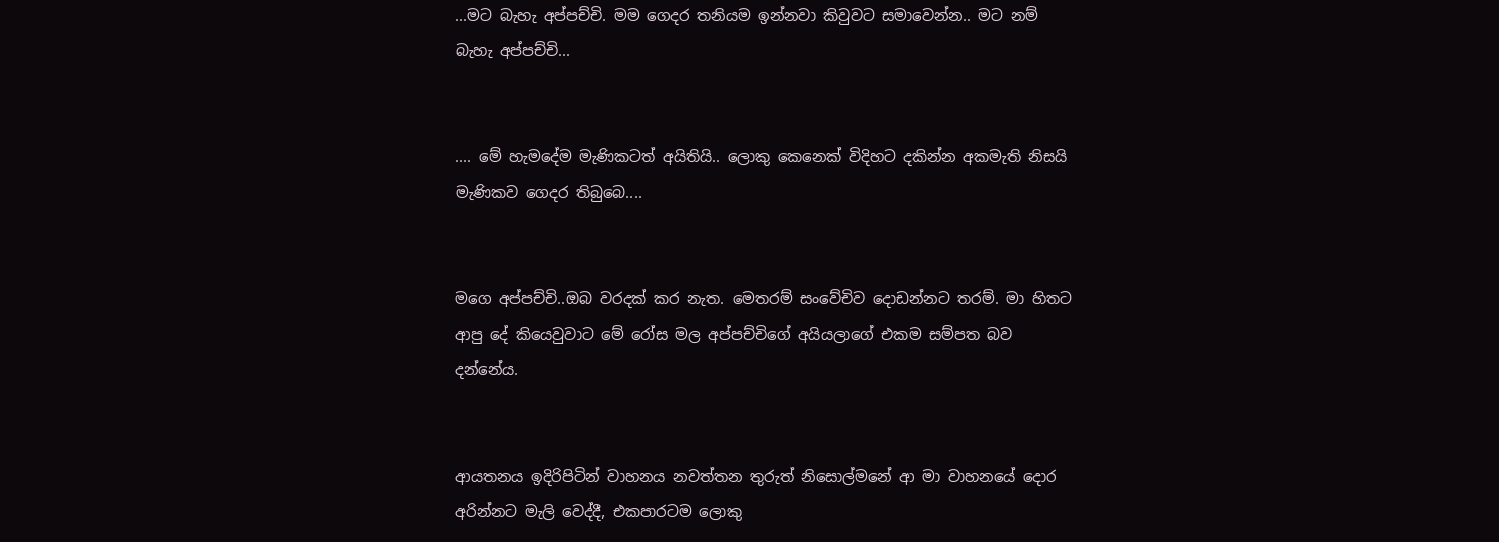...මට බැහැ අප්පච්චි. මම ගෙදර තනියම ඉන්නවා කිවුවට සමාවෙන්න.. මට නම් බැහැ අප්පච්චි...


.... මේ හැමදේම මැණිකටත් අයිතියි.. ලොකු කෙනෙක් විදිහට දකින්න අකමැති නිසයි මැණිකව ගෙදර තිබුබෙ....


මගෙ අප්පච්චි..ඔබ වරදක් කර නැත. මෙතරම් සංවේචිව දොඩන්නට තරම්. මා හිතට ආපු දේ කියෙවුවාට මේ රෝස මල අප්පච්චිගේ අයියලාගේ එකම සම්පත බව දන්නේය.


ආයතනය ඉදිරිපිටින් වාහනය නවත්තන තුරුත් නිසොල්මනේ ආ මා වාහනයේ දොර අරින්නට මැලි වෙද්දී, එකපාරටම ලොකු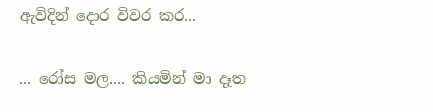ඇවිදින් දොර විවර කර...


... රෝස මල.... කියමින් මා දෑත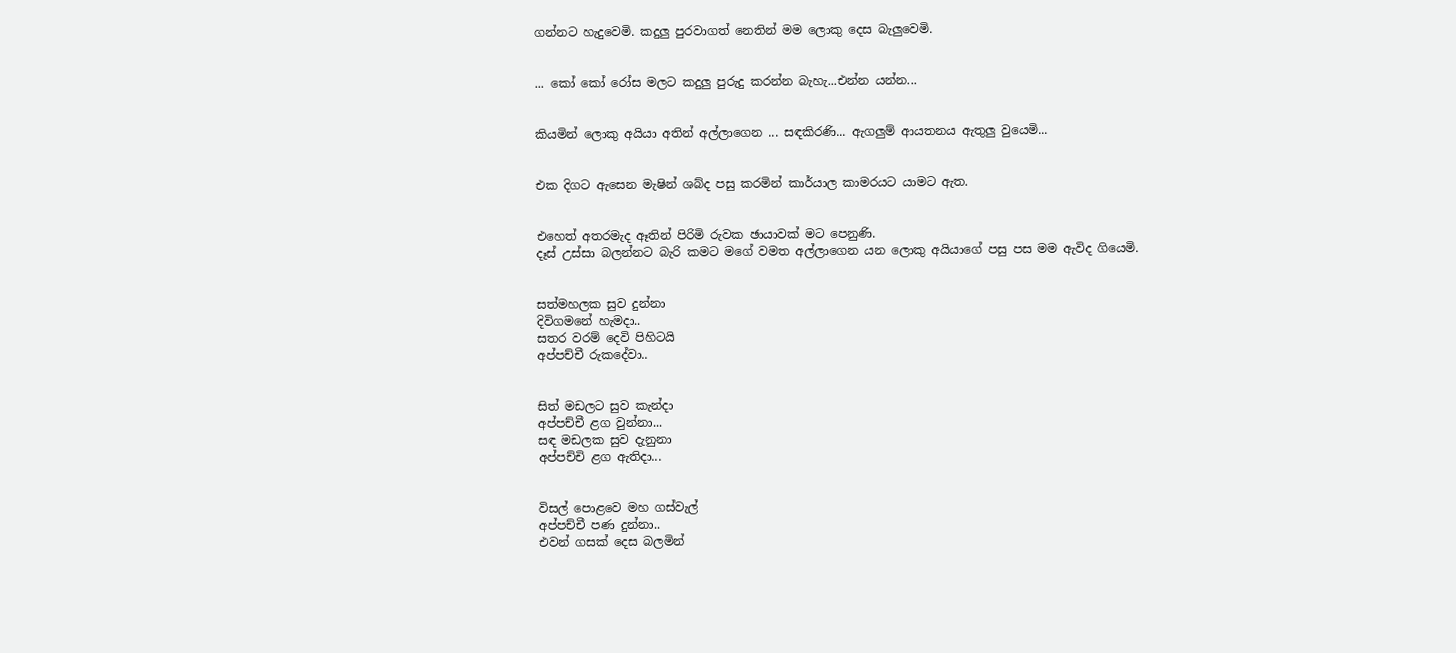ගන්නට හැදුවෙමි. කදුලු පුරවාගත් නෙතින් මම ලොකු දෙස බැලුවෙමි.


... කෝ කෝ රෝස මලට කදුලු පුරුදු කරන්න බැහැ...එන්න යන්න...


කියමින් ලොකු අයියා අතින් අල්ලාගෙන ... සඳකිරණි... ඇගලුම් ආයතනය ඇතුලු වුයෙමි...


එක දිගට ඇසෙන මැෂින් ශබ්ද පසු කරමින් කාර්යාල කාමරයට යාමට ඇත.


එහෙත් අතරමැද ඈතින් පිරිමි රුවක ඡායාවක් මට පෙනුණි.
දෑස් උස්සා බලන්නට බැරි කමට මගේ වමත අල්ලාගෙන යන ලොකු අයියාගේ පසු පස මම ඇවිද ගියෙමි.


සත්මහලක සුව දුන්නා
දිවිගමනේ හැමදා..
සතර වරම් දෙවි පිහිටයි
අප්පච්චී රුකදේවා..


සිත් මඩලට සුව කැන්දා
අප්පච්චී ළග වුන්නා...
සඳ මඩලක සුව දැනුනා
අප්පච්චි ළග ඇතිදා...


විසල් පොළවෙ මහ ගස්වැල්
අප්පච්චී පණ දුන්නා..
එවන් ගසක් දෙස බලමින්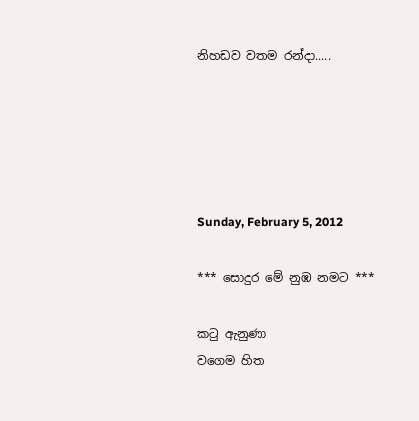නිහඩව වතම රන්දා.....





Sunday, February 5, 2012

*** සොදුර මේ නුඹ නමට ***

කටු ඇනුණා
වගෙම හිත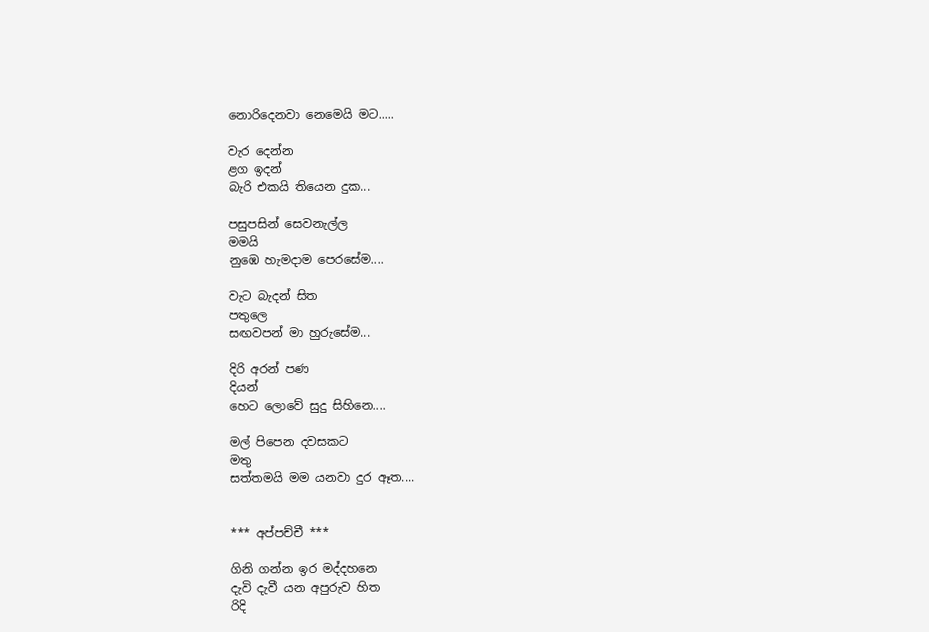නොරිදෙනවා නෙමෙයි මට.....

වැර දෙන්න
ළග ඉදන්
බැරි එකයි තියෙන දුක...

පසුපසින් සෙවනැල්ල
මමයි
නුඹෙ හැමදාම පෙරසේම....

වැට බැදන් සිත
පතුලෙ
සඟවපන් මා හුරුසේම...

දිරි අරන් පණ
දියන්
හෙට ලොවේ සුදු සිහිනෙ....

මල් පිපෙන දවසකට
මතු
සත්තමයි මම යනවා දුර ඈත....


*** අප්පච්චී ***

ගිනි ගන්න ඉර මද්දහනෙ
දැවි දැවී යන අපුරුව හිත
රිදි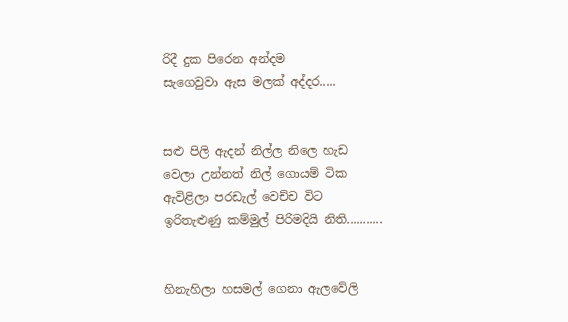රිදී දුක පිරෙන අන්දම
සැගෙවුවා ඇස මලක් අද්දර.....


සළු පිලි ඇදන් නිල්ල නිලෙ හැඩ
වෙලා උන්නත් නිල් ගොයම් ටික
ඇවිළිලා පරඩැල් වෙච්ච විට
ඉරිතැළුණු කම්මුල් පිරිමදියි නිති...........


හිනැහිලා හසමල් ගෙනා ඇලවේලි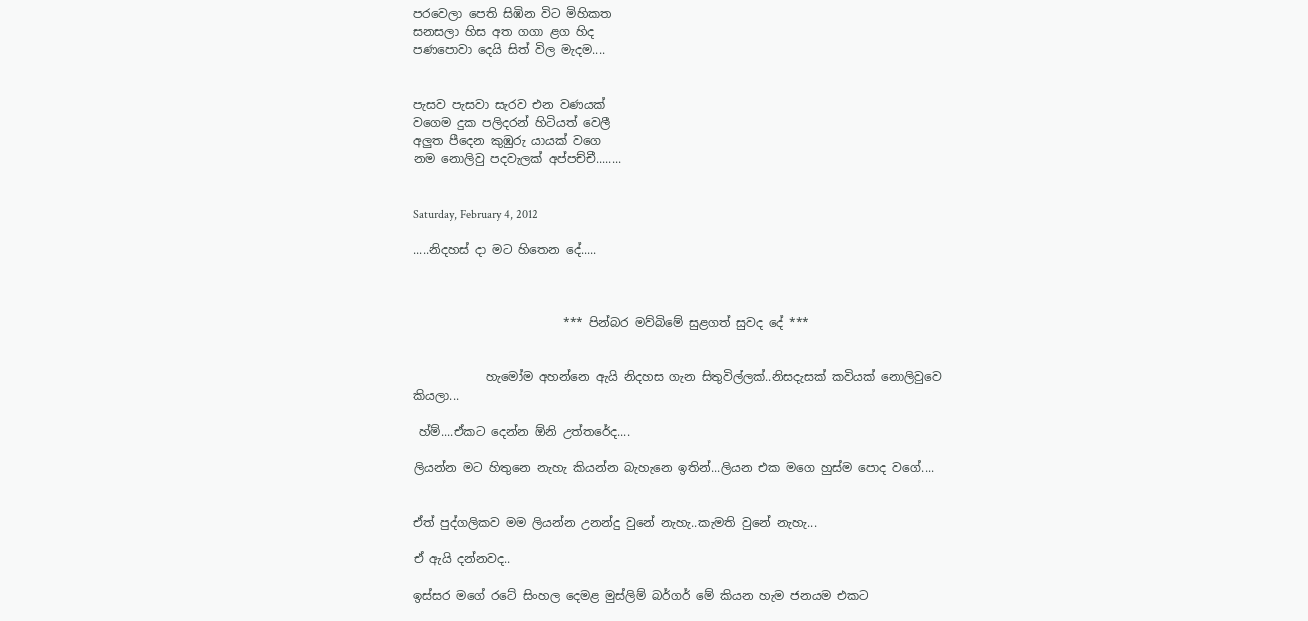පරවෙලා පෙති සිඹින විට මිහිකත
සනසලා හිස අත ගගා ළග හිද
පණපොවා දෙයි සිත් විල මැදම....


පැසව පැසවා සැරව එන වණයක්
වගෙම දුක පලිදරන් හිටියත් වෙලී
අලුත පීදෙන කුඹුරු යායක් වගෙ
නම නොලිවු පදවැලක් අප්පච්චී........


Saturday, February 4, 2012

.....නිදහස් දා මට හිතෙන දේ.....



                         *** පින්බර මව්බිමේ සුළගත් සුවද දේ ***


            හැමෝම අහන්නෙ ඇයි නිදහස ගැන සිතුවිල්ලක්..නිසදැසක් කවියක් නොලිවුවෙ කියලා...

 හ්ම්....ඒකට දෙන්න ඕනි උත්තරේද....

ලියන්න මට හිතුනෙ නැහැ කියන්න බැහැනෙ ඉතින්...ලියන එක මගෙ හුස්ම පොද වගේ....


ඒත් පුද්ගලිකව මම ලියන්න උනන්දු වුනේ නැහැ..කැමති වුනේ නැහැ...

ඒ ඇයි දන්නවද..

ඉස්සර මගේ රටේ සිංහල දෙමළ මුස්ලිම් බර්ගර් මේ කියන හැම ජනයම එකට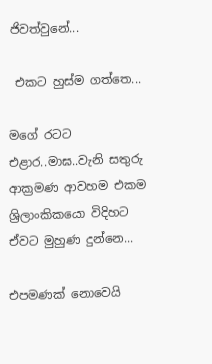ජිවත්වුනේ...

 එකට හුස්ම ගත්තෙ...

මගේ රටට  එළාර..මාඝ..වැනි සතුරු ආක්‍රමණ ආවහම එකම ශ්‍රිලාංකිකයො විදිහට ඒවට මුහුණ දුන්නෙ...

එපමණක් නොවෙයි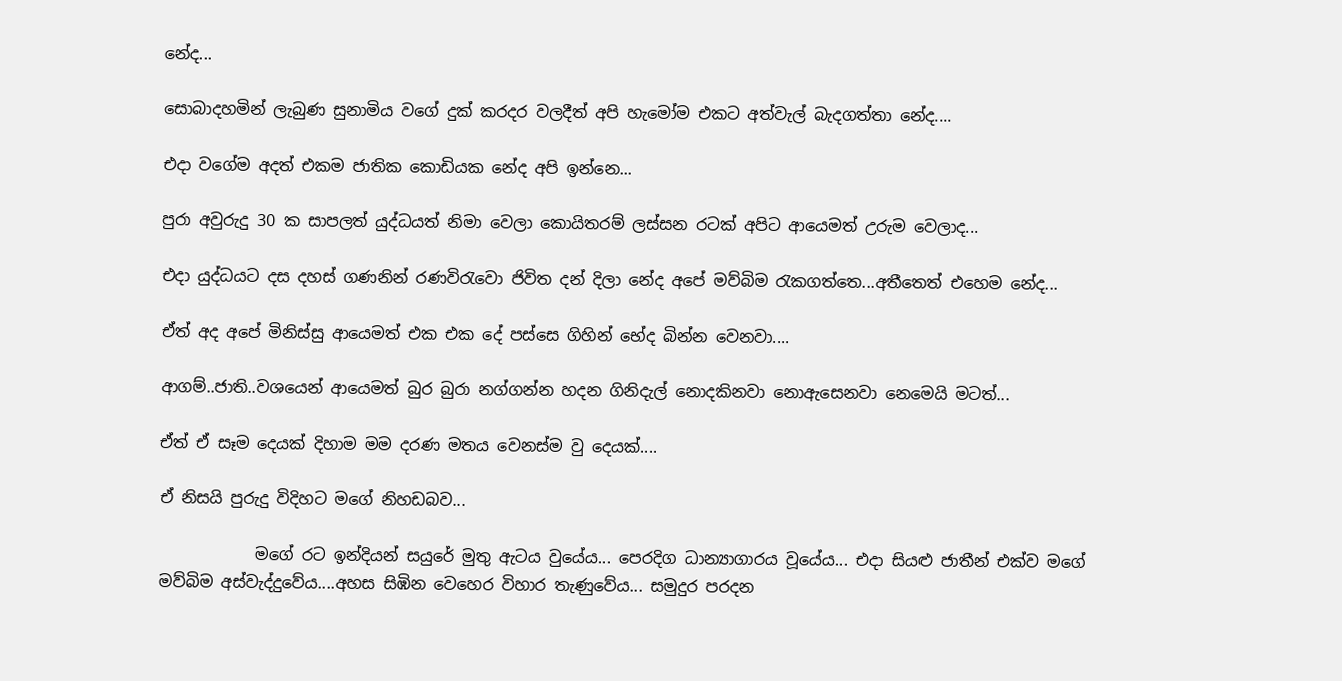නේද...

සොබාදහමින් ලැබුණ සුනාමිය වගේ දුක් කරදර වලදීත් අපි හැමෝම එකට අත්වැල් බැදගත්තා නේද....

එදා වගේම අදත් එකම ජාතික කොඩියක නේද අපි ඉන්නෙ...

පුරා අවුරුදු 30 ක සාපලත් යුද්ධයත් නිමා වෙලා කොයිතරම් ලස්සන රටක් අපිට ආයෙමත් උරුම වෙලාද...

එදා යුද්ධයට දස දහස් ගණනින් රණවි‍රැවො ජිවිත දන් දිලා නේද අපේ මව්බිම රැකගත්තෙ...අතීතෙත් එහෙම නේද...

ඒත් අද අපේ මිනිස්සු ආයෙමත් එක එක දේ පස්සෙ ගිහින් භේද බින්න වෙනවා....

ආගම්..ජාති..වශයෙන් ආයෙමත් බුර බුරා නග්ගන්න හදන ගිනිදැල් නොදකිනවා නොඇසෙනවා නෙමෙයි මටත්...

ඒත් ඒ සෑම දෙයක් දිහාම මම දරණ මතය වෙනස්ම වු දෙයක්....

ඒ නිසයි පුරුදු විදිහට මගේ නිහඩබව...

            මගේ රට ඉන්දියන් සයුරේ මුතු ඇටය වුයේය... පෙරදිග ධාන්‍යාගාරය වූයේය... එදා සියළු ජාතීන් එක්ව මගේ මව්බිම අස්වැද්දුවේය....අහස සිඹින වෙහෙර විහාර තැණුවේය... සමුදුර පරදන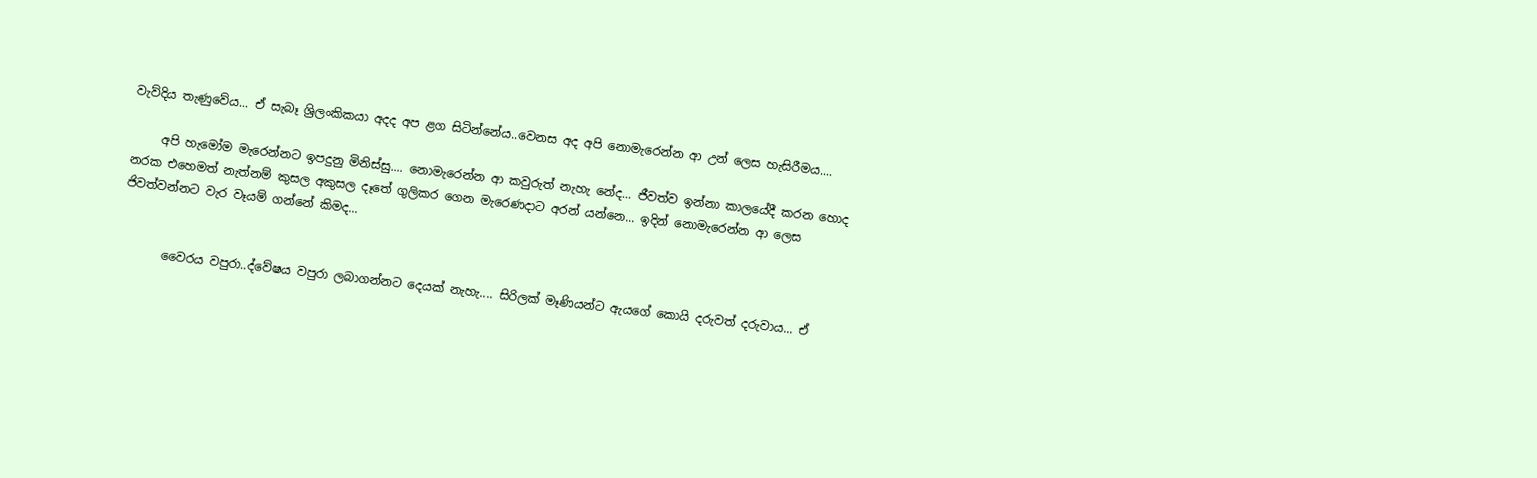වැව්දිය තැණුවේය... ඒ සැබෑ ශ්‍රිලංකිකයා අදද අප ළග සිටින්නේය..වෙනස අද අපි නොමැරෙන්න ආ උන් ලෙස හැසිරීමය....

     අපි හැමෝම මැරෙන්නට ඉපදුනු මිනිස්සු.... නොමැරෙන්න ආ කවුරුත් නැහැ නේද... ජීවත්ව ඉන්නා කාලයේදී කරන හොද නරක එහෙමත් නැත්නම් කුසල අකුසල දෑතේ ගුලිකර ගෙන මැරෙණදාට අරන් යන්නෙ... ඉදින් නොමැරෙන්න ආ ලෙස ජිවත්වන්නට වැර වෑයම් ගන්නේ කිමද...


       වෛරය වපුරා..ද්වේෂය වපුරා ලබාගන්නට දෙයක් නැහැ.... සිරිලක් මෑණියන්ට ඇයගේ කොයි දරුවත් දරුවාය... ඒ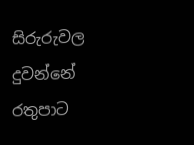සිරුරුවල දුවන්නේ රතුපාට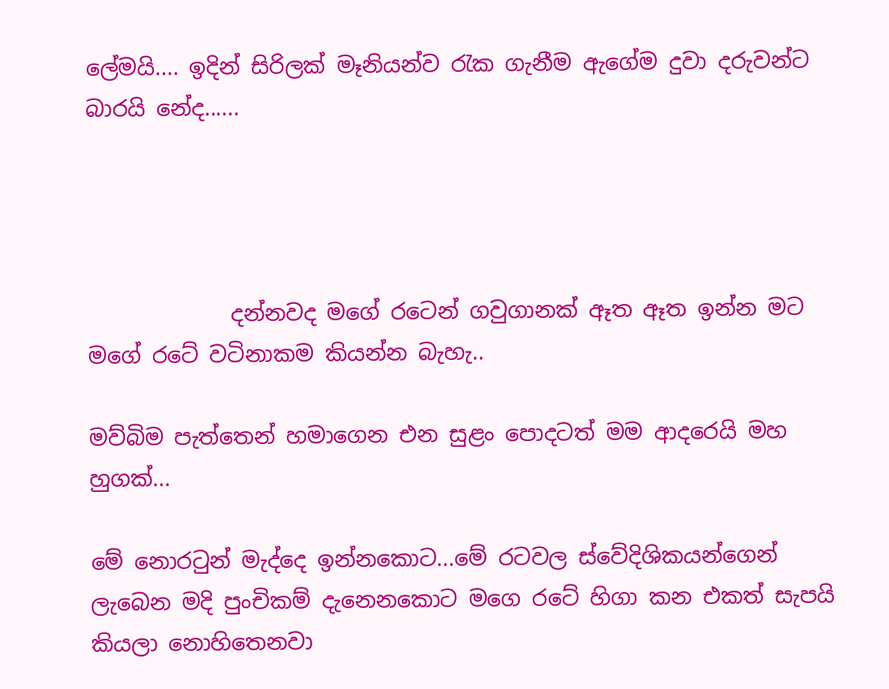ලේමයි.... ඉදින් සිරිලක් මෑනියන්ව රැක ගැනීම ඇගේම දුවා දරුවන්ට බාරයි නේද......




             දන්නවද මගේ රටෙන් ගවුගානක් ඈත ඈත ඉන්න මට මගේ රටේ වටිනාකම කියන්න බැහැ..

මව්බිම පැත්තෙන් හමාගෙන එන සුළං පොදටත් මම ආදරෙයි මහ හුගක්...

මේ නොරටුන් මැද්දෙ ඉන්නකොට...මේ රටවල ස්වේදිශිකයන්ගෙන් ලැබෙන මදි පුංචිකම් දැනෙනකොට මගෙ රටේ හිගා කන එකත් සැපයි කියලා නොහිතෙනවා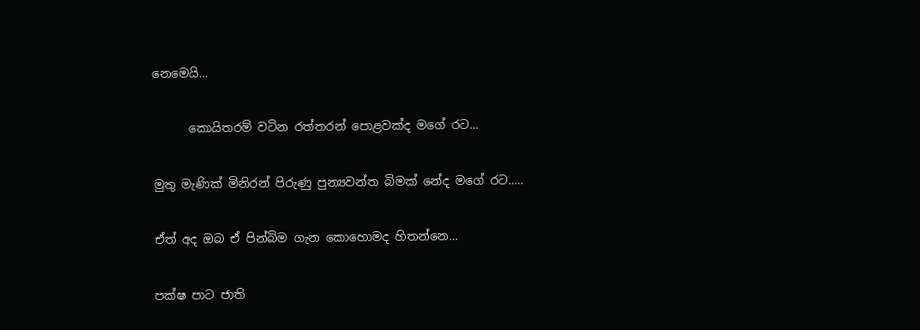නෙමෙයි...

      කොයිතරම් වටින රත්තරන් පොළවක්ද මගේ රට...

මුතු මැණික් මිනිරන් පිරුණු පුන්‍යවන්ත බිමක් නේද මගේ රට.....

ඒත් අද ඔබ ඒ පින්බිම ගැන කොහොමද හිතන්නෙ...

පක්ෂ පාට ජාති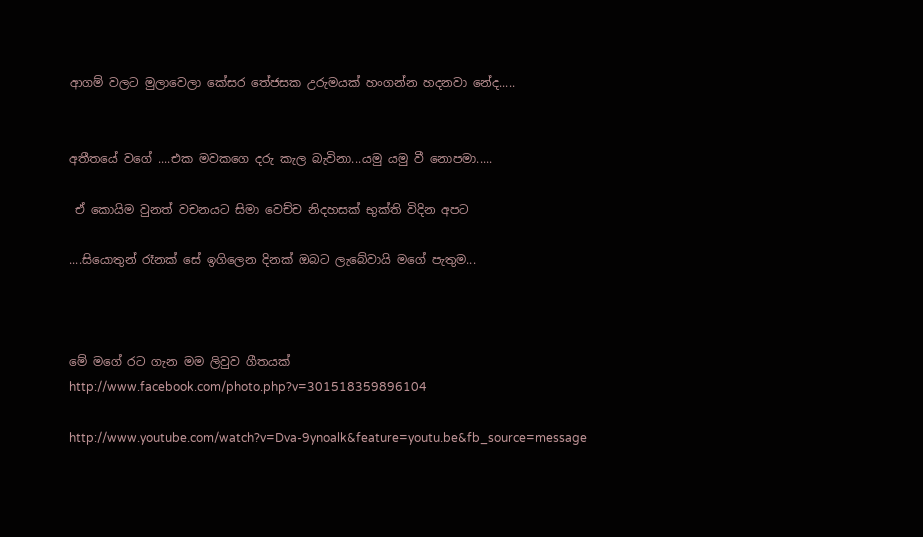ආගම් වලට මුලාවෙලා කේසර තේජසක උරුමයක් හංගන්න හදනවා නේද.....


අතීතයේ වගේ ....එක මවකගෙ දරු කැල බැවිනා...යමු යමු වී නොපමා.....

 ඒ කොයිම වුනත් වචනයට සිමා වෙච්ච නිදහසක් භුක්ති විදින අපට

....සියොතුන් රෑනක් සේ ඉගිලෙන දිනක් ඔබට ලැබේවායි මගේ පැතුම...



මේ මගේ රට ගැන මම ලිවුව ගීතයක්
http://www.facebook.com/photo.php?v=301518359896104

http://www.youtube.com/watch?v=Dva-9ynoalk&feature=youtu.be&fb_source=message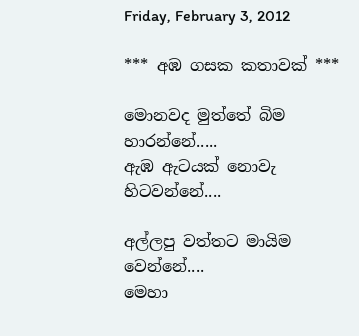Friday, February 3, 2012

*** අඹ ගසක කතාවක් ***

මොනවද මුත්තේ බිම හාරන්නේ.....
ඇඹ ඇටයක් නොවැ හිටවන්නේ....

අල්ලපු වත්තට මායිම වෙන්නේ....
මෙහා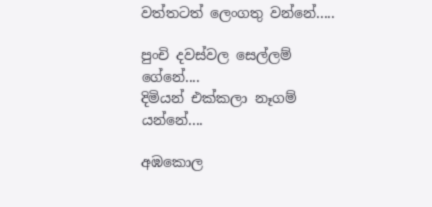වත්තටත් ලෙංගතු වන්නේ.....

පුංචි දවස්වල සෙල්ලම් ගේනේ....
දිමියන් එක්කලා නෑගම් යන්නේ....

අඹකොල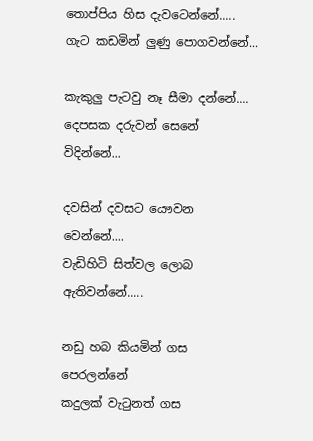තොප්පිය හිස දැවටෙන්නේ.....
ගැට කඩමින් ලුණු පොගවන්නේ...

කැකුලු පැටවු නෑ සීමා දන්නේ....
දෙපසක දරුවන් සෙනේ විදින්නේ...

දවසින් දවසට යෞවන වෙන්නේ....
වැඩිහිටි සිත්වල ලොබ ඇතිවන්නේ.....

නඩු හබ කියමින් ගස පෙරලන්නේ
කදුලක් වැටුනත් ගස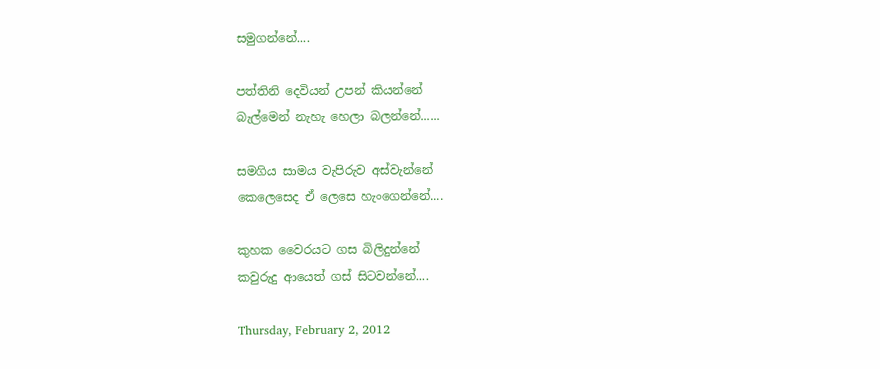සමුගන්නේ....

පත්තිනි දෙවියන් උපන් කියන්නේ
බැල්මෙන් නැහැ හෙලා බලන්නේ......

සමගිය සාමය වැපිරුව අස්වැන්නේ
කෙලෙසෙද ඒ ලෙසෙ හැංගෙන්නේ....

කුහක වෛරයට ගස බිලිදුන්නේ
කවුරුදු ආයෙත් ගස් සිටවන්නේ....

Thursday, February 2, 2012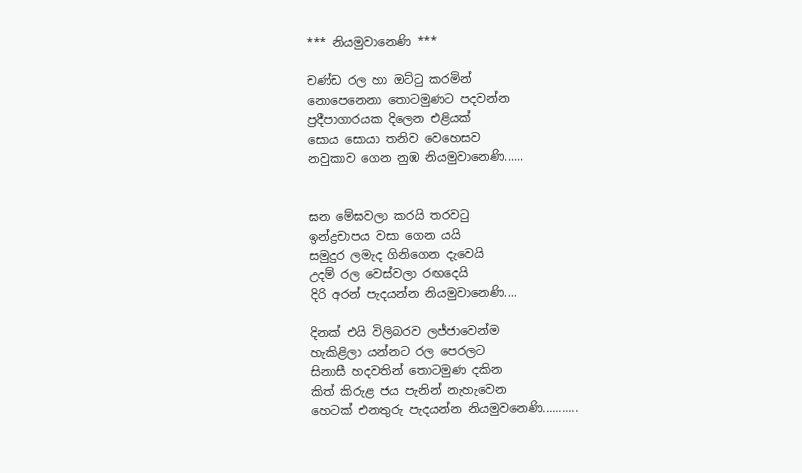*** නියමුවානෙණි ***

චණ්ඩ රල හා ඔට්ටු කරමින්
නොපෙනෙනා තොටමුණට පදවන්න
ප්‍රදීපාගාරයක දිලෙන එළියක්
සොය සොයා තනිව වෙහෙසව
නවුකාව ගෙන නුඹ නියමුවානෙණි......


ඝන මේඝවලා කරයි තරවටු
ඉන්ද්‍රචාපය වසා ගෙන යයි
සමුදුර ලමැද ගිනිගෙන දැවෙයි
උදම් රල වෙස්වලා රඟදෙයි
දිරි අරන් පැදයන්න නියමුවානෙණි....

දිනක් එයි විලිබරව ලජ්ජාවෙන්ම
හැකිළිලා යන්නට රල පෙරලට
සිනාසී හදවතින් තොටමුණ දකින
කිත් කිරුළ ජය පැනින් නැහැවෙන
හෙටක් එනතුරු පැදයන්න නියමුවනෙණි...........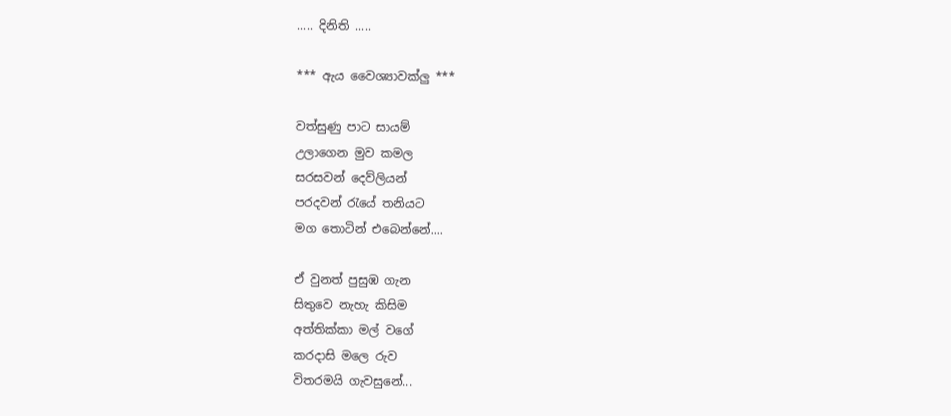..... දිනිති .....

*** ඇය වෛශ්‍යාවක්ලු ***

වත්සුණු පාට සායම්
උලාගෙන මුව කමල
සරසවන් දෙව්ලියන්
පරදවන් රැයේ තනියට
මග තොටින් එබෙන්නේ....

ඒ වුනත් පුසුඹ ගැන
සිතුවෙ නැහැ කිසිම
අත්තික්කා මල් වගේ
කරදාසි මලෙ රුව
විතරමයි ගැවසුනේ...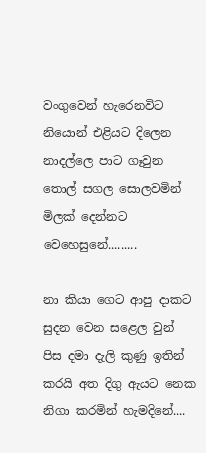වංගුවෙන් හැරෙනවිට
නියොන් එළියට දිලෙන
නාදල්ලෙ පාට ගෑවුන
තොල් සගල සොලවමින්
මිලක් දෙන්නට වෙහෙසුනේ.........

නා කියා ගෙට ආපු දාකට
සුදන වෙන සළෙල වුන්
පිස දමා දැලි කුණු ඉතින්
කරයි අත දිගු ඇයට නෙක
නිගා කරමින් හැමදිනේ....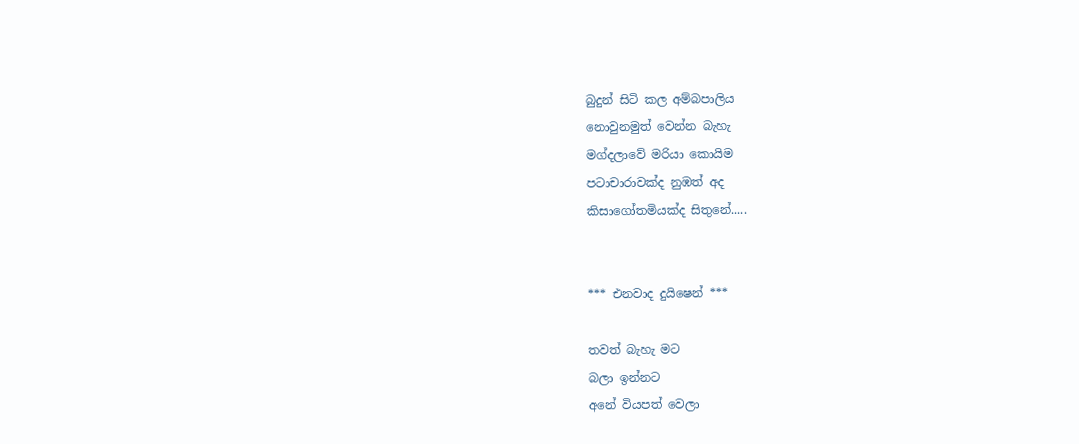බුදුන් සිටි කල අම්බපාලිය
නොවුනමුත් වෙන්න බැහැ
මග්දලාවේ මරියා කොයිම
පටාචාරාවක්ද නුඹත් අද
කිසාගෝතමියක්ද සිතුනේ.....


*** එනවාද දුයිෂෙන් ***

තවත් බැහැ මට
බලා ඉන්නට
අනේ වියපත් වෙලා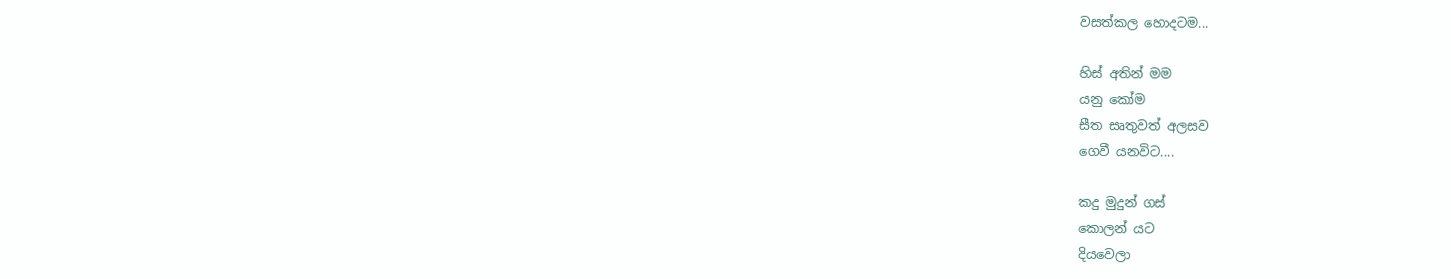වසත්කල හොදටම...

හිස් අතින් මම
යනු කෝම
සීත සෘතුවත් අලසව
ගෙවී යනවිට....

කදු මුදුන් ගස්
කොලන් යට
දියවෙලා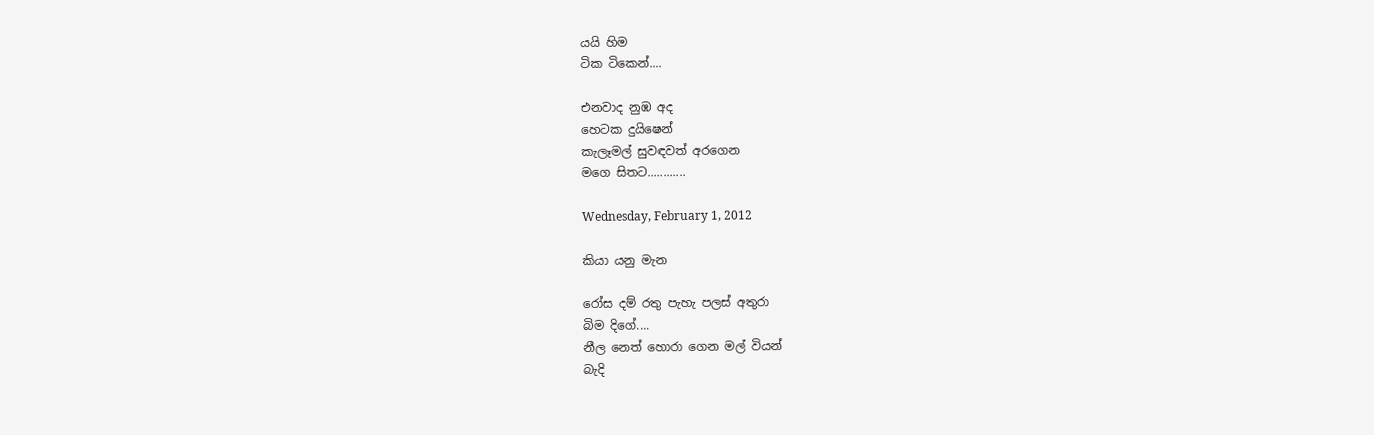යයි හිම
ටික ටිකෙන්....

එනවාද නුඹ අද
හෙටක දුයිෂෙන්
කැලෑමල් සුවඳවත් අරගෙන
මගෙ සිතට............

Wednesday, February 1, 2012

කියා යනු මැන

රෝස දම් රතු පැහැ පලස් අතුරා
බිම දිගේ....
නීල නෙත් හොරා ගෙන මල් වියන්
බැදි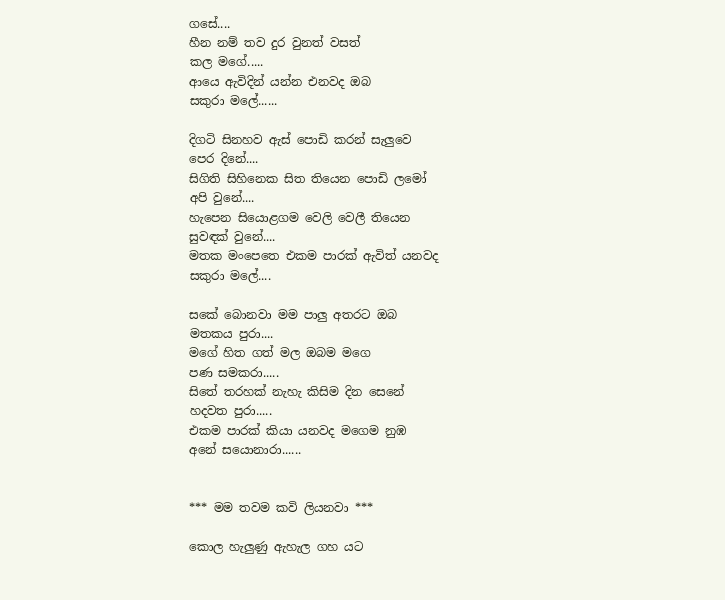ගසේ....
හීන නම් තව දුර වුනත් වසත්
කල මගේ.....
ආයෙ ඇවිදින් යන්න එනවද ඔබ
සකුරා මලේ......

දිගටි සිනහව ඇස් පොඩි කරන් සැලුවෙ
පෙර දිනේ....
සිගිති සිහිනෙක සිත තියෙන පොඩි ලමෝ
අපි වුනේ....
හැපෙන සියොළගම වෙලි වෙලී තියෙන
සුවඳක් වුනේ....
මතක මංපෙතෙ එකම පාරක් ඇවිත් යනවද
සකුරා මලේ....

සකේ බොනවා මම පාලු අතරට ඔබ
මතකය පුරා....
මගේ හිත ගත් මල ඔබම මගෙ
පණ සමකරා.....
සිතේ තරහක් නැහැ කිසිම දින සෙනේ
හදවත පුරා.....
එකම පාරක් කියා යනවද මගෙම නුඹ
අනේ සයොනාරා......


*** මම තවම කවි ලියනවා ***

කොල හැලුණු ඇහැල ගහ යට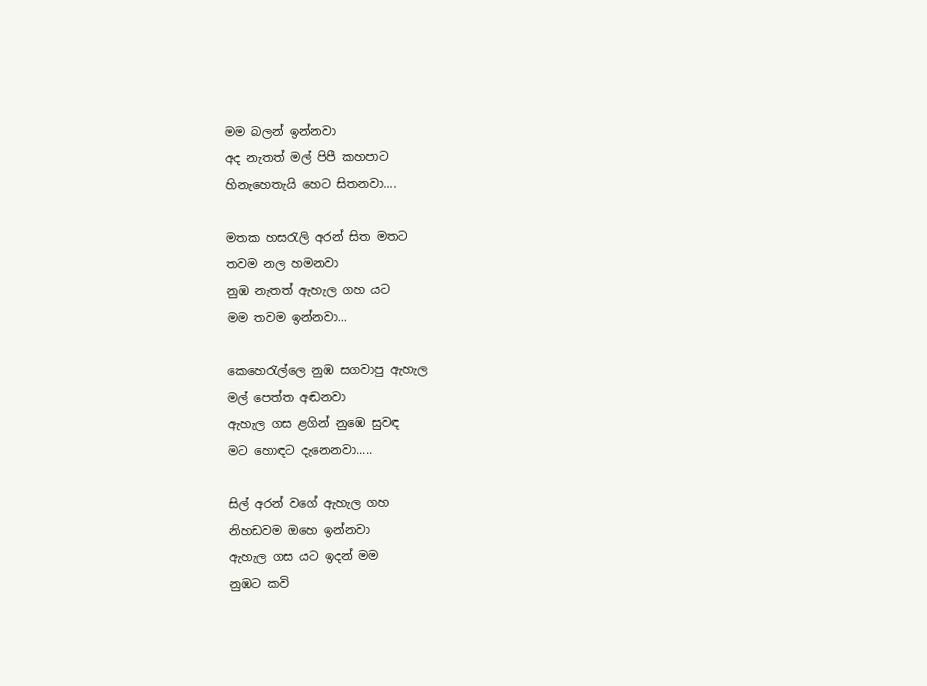මම බලන් ඉන්නවා
අද නැතත් මල් පිපී කහපාට
හිනැහෙතැයි හෙට සිතනවා....

මතක හසරැලි අරන් සිත මතට
තවම නල හමනවා
නුඹ නැතත් ඇහැල ගහ යට
මම තවම ඉන්නවා...

කෙහෙරැල්ලෙ නුඹ සගවාපු ඇහැල
මල් පෙත්ත අඬනවා
ඇහැල ගස ළගින් නුඹෙ සුවඳ
මට හොඳට දැනෙනවා.....

සිල් අරන් වගේ ඇහැල ගහ
නිහඩවම ඔහෙ ඉන්නවා
ඇහැල ගස යට ඉදන් මම
නුඹට කවි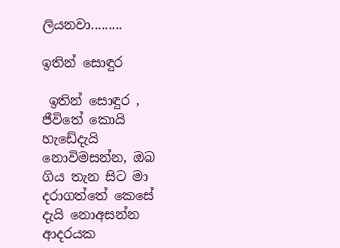ලියනවා.........

ඉතින් සොඳුර

 ඉතින් සොඳුර , ජීවිතේ කොයි හැඩේදැයි නොවිමසන්න, ඔබ ගිය තැන සිට මා  දරාගත්තේ කෙසේ දැයි නොඅසන්න  ආදරයක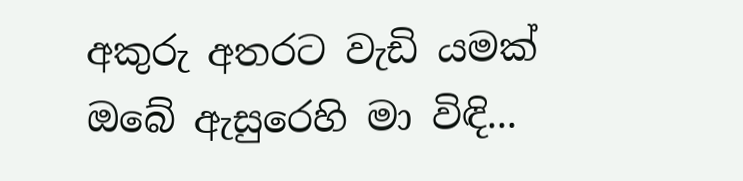අකුරු අතරට වැඩි යමක් ඔබේ ඇසුරෙහි මා විඳි...